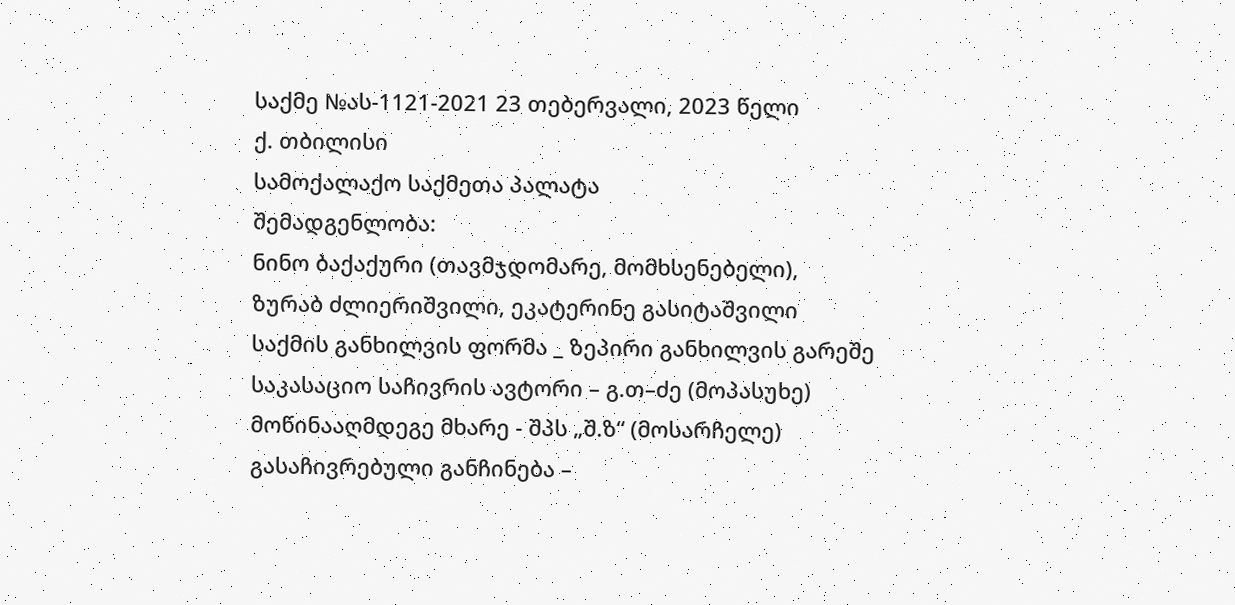საქმე №ას-1121-2021 23 თებერვალი, 2023 წელი
ქ. თბილისი
სამოქალაქო საქმეთა პალატა
შემადგენლობა:
ნინო ბაქაქური (თავმჯდომარე, მომხსენებელი),
ზურაბ ძლიერიშვილი, ეკატერინე გასიტაშვილი
საქმის განხილვის ფორმა _ ზეპირი განხილვის გარეშე
საკასაციო საჩივრის ავტორი – გ.თ–ძე (მოპასუხე)
მოწინააღმდეგე მხარე - შპს „შ.ზ“ (მოსარჩელე)
გასაჩივრებული განჩინება –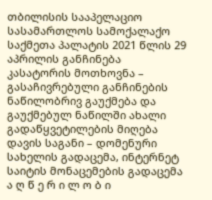თბილისის სააპელაციო სასამართლოს სამოქალაქო საქმეთა პალატის 2021 წლის 29 აპრილის განჩინება
კასატორის მოთხოვნა – გასაჩივრებული განჩინების ნაწილობრივ გაუქმება და გაუქმებულ ნაწილში ახალი გადაწყვეტილების მიღება
დავის საგანი – დომენური სახელის გადაცემა, ინტერნეტ საიტის მონაცემების გადაცემა
ა ღ წ ე რ ი ლ ო ბ ი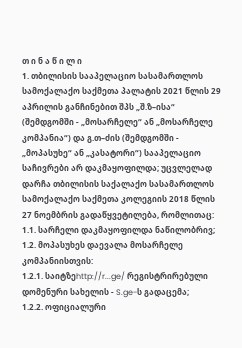თ ი ნ ა წ ი ლ ი
1. თბილისის სააპელაციო სასამართლოს სამოქალაქო საქმეთა პალატის 2021 წლის 29 აპრილის განჩინებით შპს „შ.ზ–ისა“ (შემდგომში - „მოსარჩელე“ ან „მოსარჩელე კომპანია“) და გ.თ–ძის (შემდგომში - „მოპასუხე“ ან „კასატორი“) სააპელაციო საჩივრები არ დაკმაყოფილდა; უცვლელად დარჩა თბილისის საქალაქო სასამართლოს სამოქალაქო საქმეთა კოლეგიის 2018 წლის 27 ნოემბრის გადაწყვეტილება, რომლითაც:
1.1. სარჩელი დაკმაყოფილდა ნაწილობრივ;
1.2. მოპასუხეს დაევალა მოსარჩელე კომპანიისთვის:
1.2.1. საიტზეhttp://r...ge/ რეგისტრირებული დომენური სახელის - S.ge-ს გადაცემა;
1.2.2. ოფიციალური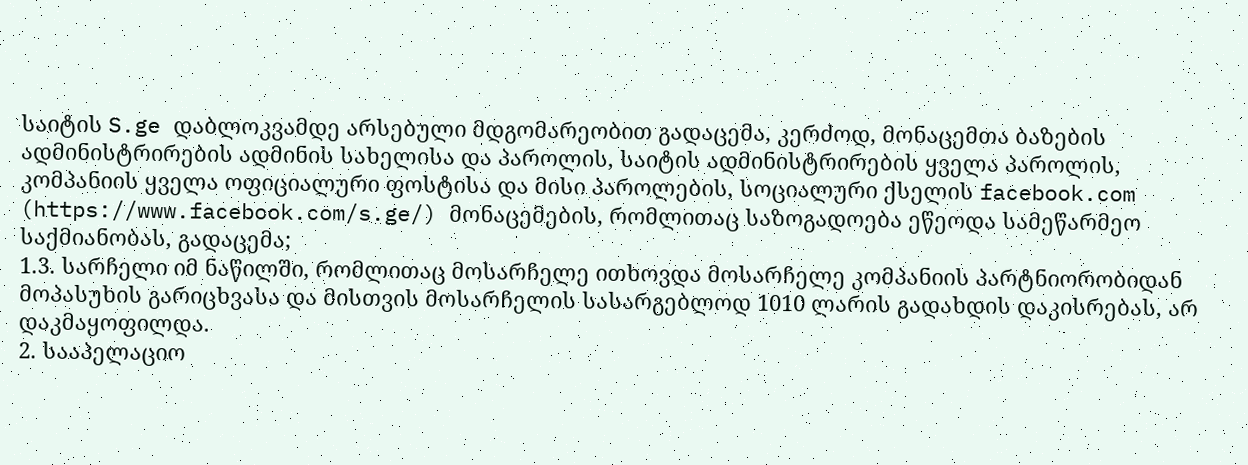საიტის S.ge დაბლოკვამდე არსებული მდგომარეობით გადაცემა, კერძოდ, მონაცემთა ბაზების ადმინისტრირების ადმინის სახელისა და პაროლის, საიტის ადმინისტრირების ყველა პაროლის, კომპანიის ყველა ოფიციალური ფოსტისა და მისი პაროლების, სოციალური ქსელის facebook.com (https://www.facebook.com/s.ge/) მონაცემების, რომლითაც საზოგადოება ეწეოდა სამეწარმეო საქმიანობას, გადაცემა;
1.3. სარჩელი იმ ნაწილში, რომლითაც მოსარჩელე ითხოვდა მოსარჩელე კომპანიის პარტნიორობიდან მოპასუხის გარიცხვასა და მისთვის მოსარჩელის სასარგებლოდ 1010 ლარის გადახდის დაკისრებას, არ დაკმაყოფილდა.
2. სააპელაციო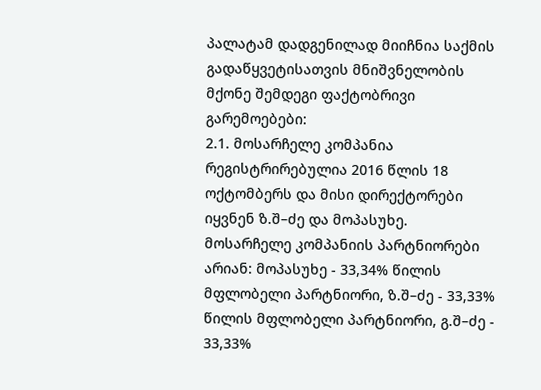პალატამ დადგენილად მიიჩნია საქმის გადაწყვეტისათვის მნიშვნელობის მქონე შემდეგი ფაქტობრივი გარემოებები:
2.1. მოსარჩელე კომპანია რეგისტრირებულია 2016 წლის 18 ოქტომბერს და მისი დირექტორები იყვნენ ზ.შ–ძე და მოპასუხე. მოსარჩელე კომპანიის პარტნიორები არიან: მოპასუხე - 33,34% წილის მფლობელი პარტნიორი, ზ.შ–ძე - 33,33% წილის მფლობელი პარტნიორი, გ.შ–ძე - 33,33%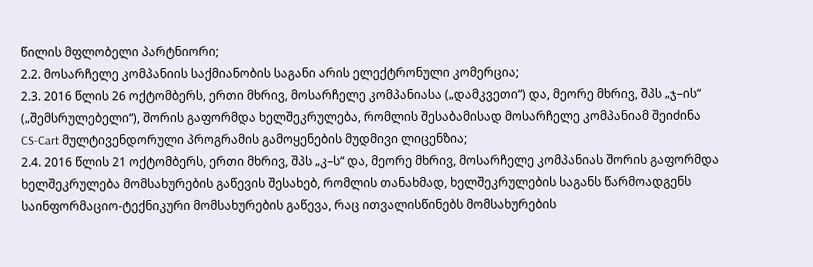წილის მფლობელი პარტნიორი;
2.2. მოსარჩელე კომპანიის საქმიანობის საგანი არის ელექტრონული კომერცია;
2.3. 2016 წლის 26 ოქტომბერს, ერთი მხრივ, მოსარჩელე კომპანიასა („დამკვეთი“) და, მეორე მხრივ, შპს „ჯ–ის“ („შემსრულებელი“), შორის გაფორმდა ხელშეკრულება, რომლის შესაბამისად მოსარჩელე კომპანიამ შეიძინა CS-Cart მულტივენდორული პროგრამის გამოყენების მუდმივი ლიცენზია;
2.4. 2016 წლის 21 ოქტომბერს, ერთი მხრივ, შპს „კ–ს“ და, მეორე მხრივ, მოსარჩელე კომპანიას შორის გაფორმდა ხელშეკრულება მომსახურების გაწევის შესახებ, რომლის თანახმად, ხელშეკრულების საგანს წარმოადგენს საინფორმაციო-ტექნიკური მომსახურების გაწევა, რაც ითვალისწინებს მომსახურების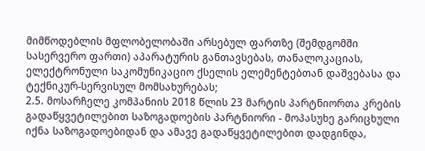მიმწოდებლის მფლობელობაში არსებულ ფართზე (შემდგომში სასერვერო ფართი) აპარატურის განთავსებას, თანალოკაციას, ელექტრონული საკომუნიკაციო ქსელის ელემენტებთან დაშვებასა და ტექნიკურ-სერვისულ მომსახურებას;
2.5. მოსარჩელე კომპანიის 2018 წლის 23 მარტის პარტნიორთა კრების გადაწყვეტილებით საზოგადოების პარტნიორი - მოპასუხე გარიცხული იქნა საზოგადოებიდან და ამავე გადაწყვეტილებით დადგინდა,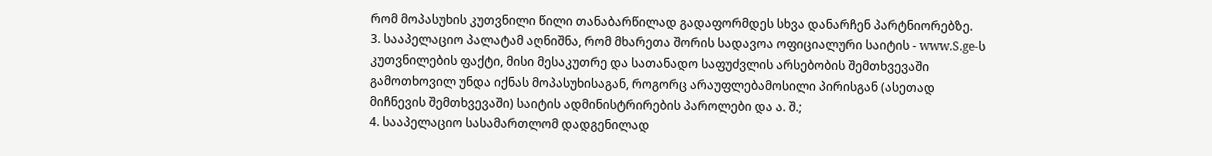რომ მოპასუხის კუთვნილი წილი თანაბარწილად გადაფორმდეს სხვა დანარჩენ პარტნიორებზე.
3. სააპელაციო პალატამ აღნიშნა, რომ მხარეთა შორის სადავოა ოფიციალური საიტის - www.S.ge-ს კუთვნილების ფაქტი, მისი მესაკუთრე და სათანადო საფუძვლის არსებობის შემთხვევაში გამოთხოვილ უნდა იქნას მოპასუხისაგან, როგორც არაუფლებამოსილი პირისგან (ასეთად მიჩნევის შემთხვევაში) საიტის ადმინისტრირების პაროლები და ა. შ.;
4. სააპელაციო სასამართლომ დადგენილად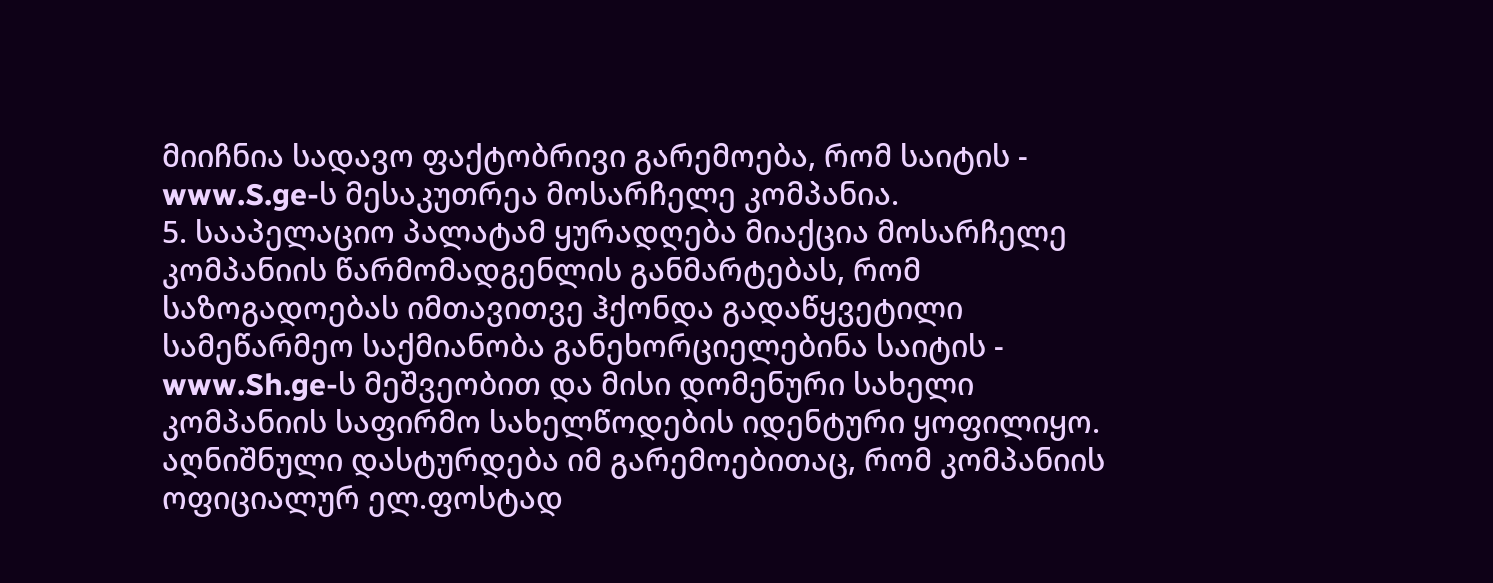მიიჩნია სადავო ფაქტობრივი გარემოება, რომ საიტის - www.S.ge-ს მესაკუთრეა მოსარჩელე კომპანია.
5. სააპელაციო პალატამ ყურადღება მიაქცია მოსარჩელე კომპანიის წარმომადგენლის განმარტებას, რომ საზოგადოებას იმთავითვე ჰქონდა გადაწყვეტილი სამეწარმეო საქმიანობა განეხორციელებინა საიტის - www.Sh.ge-ს მეშვეობით და მისი დომენური სახელი კომპანიის საფირმო სახელწოდების იდენტური ყოფილიყო. აღნიშნული დასტურდება იმ გარემოებითაც, რომ კომპანიის ოფიციალურ ელ.ფოსტად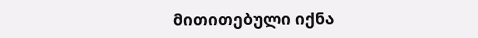მითითებული იქნა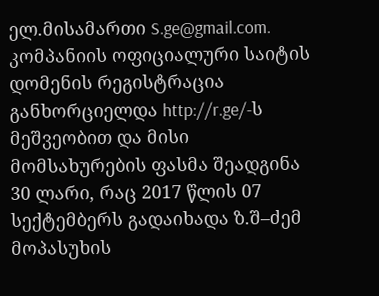ელ.მისამართი S.ge@gmail.com. კომპანიის ოფიციალური საიტის დომენის რეგისტრაცია განხორციელდა http://r.ge/-ს მეშვეობით და მისი მომსახურების ფასმა შეადგინა 30 ლარი, რაც 2017 წლის 07 სექტემბერს გადაიხადა ზ.შ–ძემ მოპასუხის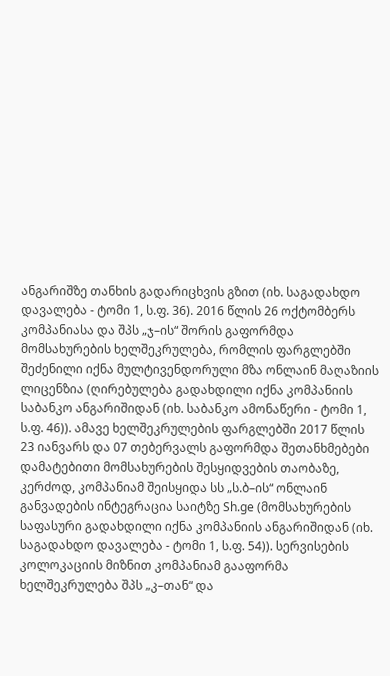ანგარიშზე თანხის გადარიცხვის გზით (იხ. საგადახდო დავალება - ტომი 1, ს.ფ. 36). 2016 წლის 26 ოქტომბერს კომპანიასა და შპს „ჯ–ის“ შორის გაფორმდა მომსახურების ხელშეკრულება, რომლის ფარგლებში შეძენილი იქნა მულტივენდორული მზა ონლაინ მაღაზიის ლიცენზია (ღირებულება გადახდილი იქნა კომპანიის საბანკო ანგარიშიდან (იხ. საბანკო ამონაწერი - ტომი 1, ს.ფ. 46)). ამავე ხელშეკრულების ფარგლებში 2017 წლის 23 იანვარს და 07 თებერვალს გაფორმდა შეთანხმებები დამატებითი მომსახურების შესყიდვების თაობაზე, კერძოდ, კომპანიამ შეისყიდა სს „ს.ბ–ის“ ონლაინ განვადების ინტეგრაცია საიტზე Sh.ge (მომსახურების საფასური გადახდილი იქნა კომპანიის ანგარიშიდან (იხ. საგადახდო დავალება - ტომი 1, ს.ფ. 54)). სერვისების კოლოკაციის მიზნით კომპანიამ გააფორმა ხელშეკრულება შპს „კ–თან“ და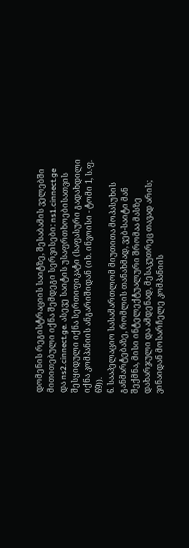დომენის რეგისტრაციის საიტზე, შესაბამის ველებში მითითებული იქნა შემდეგი სერვისები: ns1.cinnect.ge და ns2.cinnect.ge. ასევე საიტის უსაფრთხოებისათვის შესყიდული იქნა სერთიფიკატი (საფასური გადახდილი იქნა კომპანიის ანგარიშიდან (იხ. ინვოისი - ტომი 1, ს.ფ. 69)).
6. სააპელაციო სასამართლომ მიუთითა მოპასუხის განმარტებაზე, რომლის თანახმად, ვებ-საიტი მან შექმნა, მისი ინტელექტუალური შრომაა მასზე დახარჯული და ამდენად, მესაკუთრეც თავად არის; ვინაიდან მოსარჩელე კომპანიის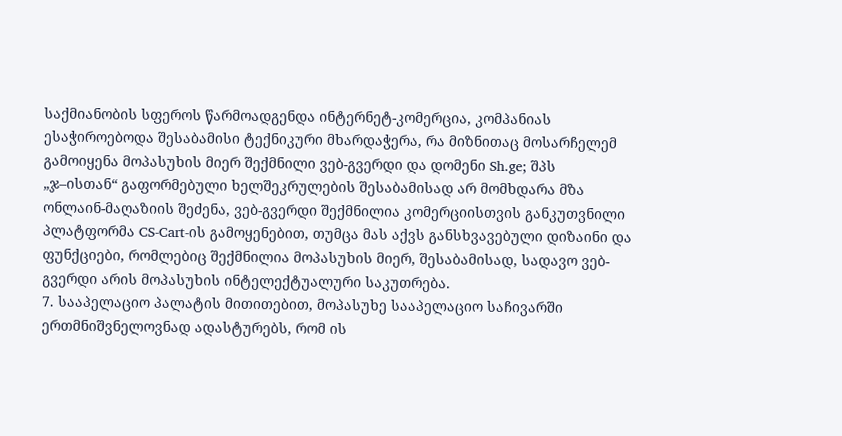საქმიანობის სფეროს წარმოადგენდა ინტერნეტ-კომერცია, კომპანიას ესაჭიროებოდა შესაბამისი ტექნიკური მხარდაჭერა, რა მიზნითაც მოსარჩელემ გამოიყენა მოპასუხის მიერ შექმნილი ვებ-გვერდი და დომენი Sh.ge; შპს „ჯ–ისთან“ გაფორმებული ხელშეკრულების შესაბამისად არ მომხდარა მზა ონლაინ-მაღაზიის შეძენა, ვებ-გვერდი შექმნილია კომერციისთვის განკუთვნილი პლატფორმა CS-Cart-ის გამოყენებით, თუმცა მას აქვს განსხვავებული დიზაინი და ფუნქციები, რომლებიც შექმნილია მოპასუხის მიერ, შესაბამისად, სადავო ვებ-გვერდი არის მოპასუხის ინტელექტუალური საკუთრება.
7. სააპელაციო პალატის მითითებით, მოპასუხე სააპელაციო საჩივარში ერთმნიშვნელოვნად ადასტურებს, რომ ის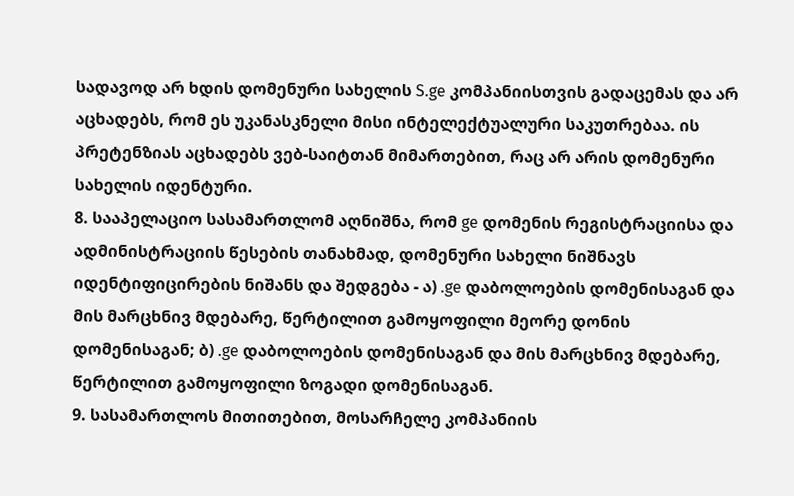სადავოდ არ ხდის დომენური სახელის S.ge კომპანიისთვის გადაცემას და არ აცხადებს, რომ ეს უკანასკნელი მისი ინტელექტუალური საკუთრებაა. ის პრეტენზიას აცხადებს ვებ-საიტთან მიმართებით, რაც არ არის დომენური სახელის იდენტური.
8. სააპელაციო სასამართლომ აღნიშნა, რომ ge დომენის რეგისტრაციისა და ადმინისტრაციის წესების თანახმად, დომენური სახელი ნიშნავს იდენტიფიცირების ნიშანს და შედგება - ა) .ge დაბოლოების დომენისაგან და მის მარცხნივ მდებარე, წერტილით გამოყოფილი მეორე დონის დომენისაგან; ბ) .ge დაბოლოების დომენისაგან და მის მარცხნივ მდებარე, წერტილით გამოყოფილი ზოგადი დომენისაგან.
9. სასამართლოს მითითებით, მოსარჩელე კომპანიის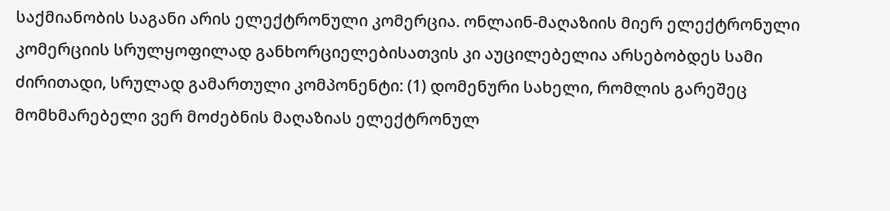საქმიანობის საგანი არის ელექტრონული კომერცია. ონლაინ-მაღაზიის მიერ ელექტრონული კომერციის სრულყოფილად განხორციელებისათვის კი აუცილებელია არსებობდეს სამი ძირითადი, სრულად გამართული კომპონენტი: (1) დომენური სახელი, რომლის გარეშეც მომხმარებელი ვერ მოძებნის მაღაზიას ელექტრონულ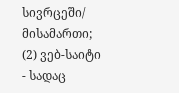სივრცეში/ მისამართი; (2) ვებ-საიტი - სადაც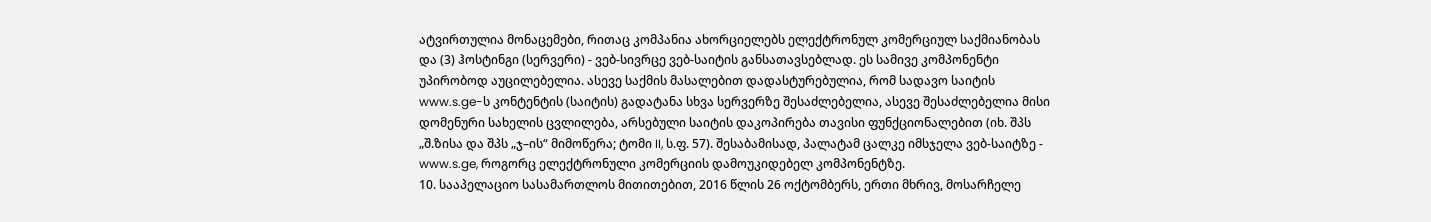ატვირთულია მონაცემები, რითაც კომპანია ახორციელებს ელექტრონულ კომერციულ საქმიანობას და (3) ჰოსტინგი (სერვერი) - ვებ-სივრცე ვებ-საიტის განსათავსებლად. ეს სამივე კომპონენტი უპირობოდ აუცილებელია. ასევე საქმის მასალებით დადასტურებულია, რომ სადავო საიტის www.s.ge-ს კონტენტის (საიტის) გადატანა სხვა სერვერზე შესაძლებელია, ასევე შესაძლებელია მისი დომენური სახელის ცვლილება, არსებული საიტის დაკოპირება თავისი ფუნქციონალებით (იხ. შპს „შ.ზისა და შპს „ჯ–ის“ მიმოწერა; ტომი II, ს.ფ. 57). შესაბამისად, პალატამ ცალკე იმსჯელა ვებ-საიტზე - www.s.ge, როგორც ელექტრონული კომერციის დამოუკიდებელ კომპონენტზე.
10. სააპელაციო სასამართლოს მითითებით, 2016 წლის 26 ოქტომბერს, ერთი მხრივ, მოსარჩელე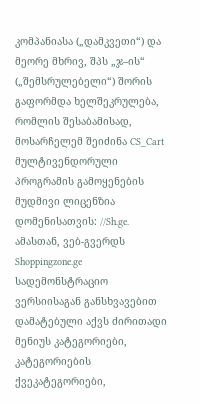კომპანიასა („დამკვეთი“) და მეორე მხრივ, შპს „ჯ–ის“ („შემსრულებელი“) შორის გაფორმდა ხელშეკრულება, რომლის შესაბამისად, მოსარჩელემ შეიძინა CS_Cart მულტივენდორული პროგრამის გამოყენების მუდმივი ლიცენზია დომენისათვის: //Sh.ge. ამასთან, ვებ-გვერდს Shoppingzone.ge სადემონსტრაციო ვერსიისაგან განსხვავებით დამატებული აქვს ძირითადი მენიუს კატეგორიები, კატეგორიების ქვეკატეგორიები,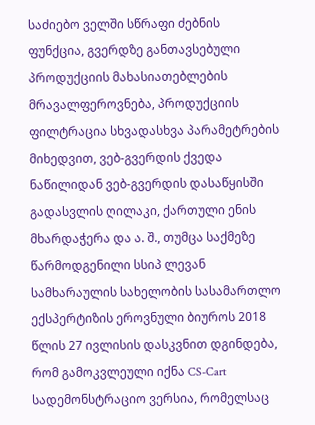საძიებო ველში სწრაფი ძებნის ფუნქცია, გვერდზე განთავსებული პროდუქციის მახასიათებლების მრავალფეროვნება, პროდუქციის ფილტრაცია სხვადასხვა პარამეტრების მიხედვით, ვებ-გვერდის ქვედა ნაწილიდან ვებ-გვერდის დასაწყისში გადასვლის ღილაკი, ქართული ენის მხარდაჭერა და ა. შ., თუმცა საქმეზე წარმოდგენილი სსიპ ლევან სამხარაულის სახელობის სასამართლო ექსპერტიზის ეროვნული ბიუროს 2018 წლის 27 ივლისის დასკვნით დგინდება, რომ გამოკვლეული იქნა CS-Cart სადემონსტრაციო ვერსია, რომელსაც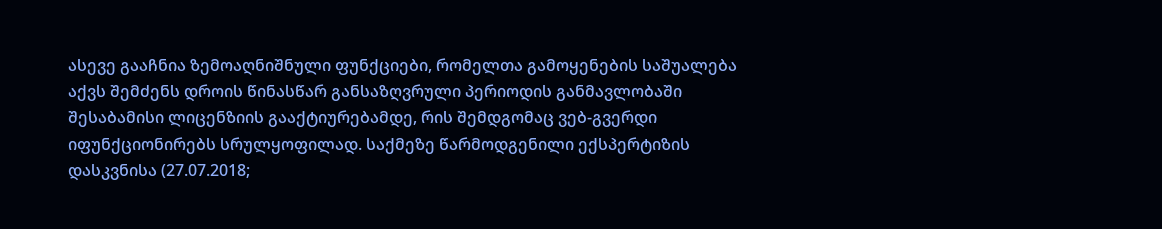ასევე გააჩნია ზემოაღნიშნული ფუნქციები, რომელთა გამოყენების საშუალება აქვს შემძენს დროის წინასწარ განსაზღვრული პერიოდის განმავლობაში შესაბამისი ლიცენზიის გააქტიურებამდე, რის შემდგომაც ვებ-გვერდი იფუნქციონირებს სრულყოფილად. საქმეზე წარმოდგენილი ექსპერტიზის დასკვნისა (27.07.2018;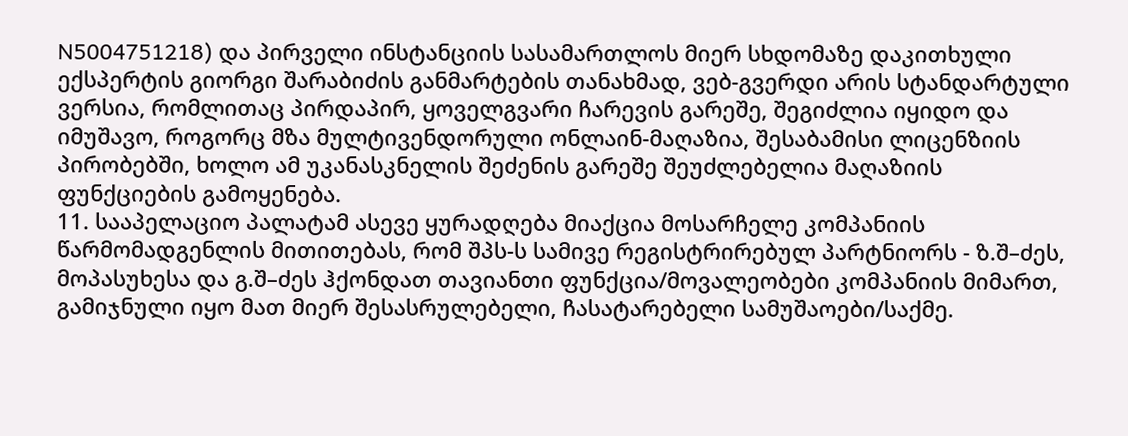N5004751218) და პირველი ინსტანციის სასამართლოს მიერ სხდომაზე დაკითხული ექსპერტის გიორგი შარაბიძის განმარტების თანახმად, ვებ-გვერდი არის სტანდარტული ვერსია, რომლითაც პირდაპირ, ყოველგვარი ჩარევის გარეშე, შეგიძლია იყიდო და იმუშავო, როგორც მზა მულტივენდორული ონლაინ-მაღაზია, შესაბამისი ლიცენზიის პირობებში, ხოლო ამ უკანასკნელის შეძენის გარეშე შეუძლებელია მაღაზიის ფუნქციების გამოყენება.
11. სააპელაციო პალატამ ასევე ყურადღება მიაქცია მოსარჩელე კომპანიის წარმომადგენლის მითითებას, რომ შპს-ს სამივე რეგისტრირებულ პარტნიორს - ზ.შ–ძეს, მოპასუხესა და გ.შ–ძეს ჰქონდათ თავიანთი ფუნქცია/მოვალეობები კომპანიის მიმართ, გამიჯნული იყო მათ მიერ შესასრულებელი, ჩასატარებელი სამუშაოები/საქმე.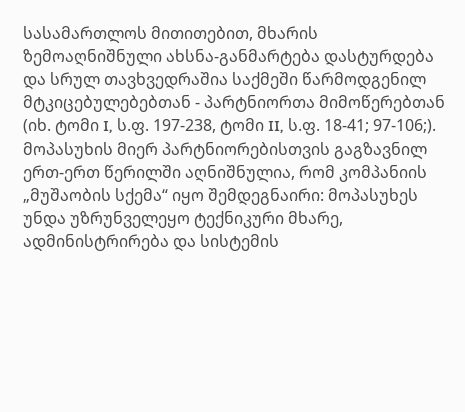სასამართლოს მითითებით, მხარის ზემოაღნიშნული ახსნა-განმარტება დასტურდება და სრულ თავხვედრაშია საქმეში წარმოდგენილ მტკიცებულებებთან - პარტნიორთა მიმოწერებთან (იხ. ტომი I, ს.ფ. 197-238, ტომი II, ს.ფ. 18-41; 97-106;). მოპასუხის მიერ პარტნიორებისთვის გაგზავნილ ერთ-ერთ წერილში აღნიშნულია, რომ კომპანიის „მუშაობის სქემა“ იყო შემდეგნაირი: მოპასუხეს უნდა უზრუნველეყო ტექნიკური მხარე, ადმინისტრირება და სისტემის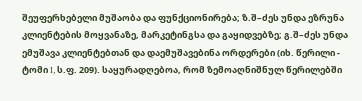შეუფერხებელი მუშაობა და ფუნქციონირება; ზ.შ–ძეს უნდა ეზრუნა კლიენტების მოყვანაზე, მარკეტინგსა და გაყიდვებზე; გ.შ–ძეს უნდა ემუშავა კლიენტებთან და დაემუშავებინა ორდერები (იხ. წერილი - ტომი I, ს.ფ. 209). საყურადღებოა, რომ ზემოაღნიშნულ წერილებში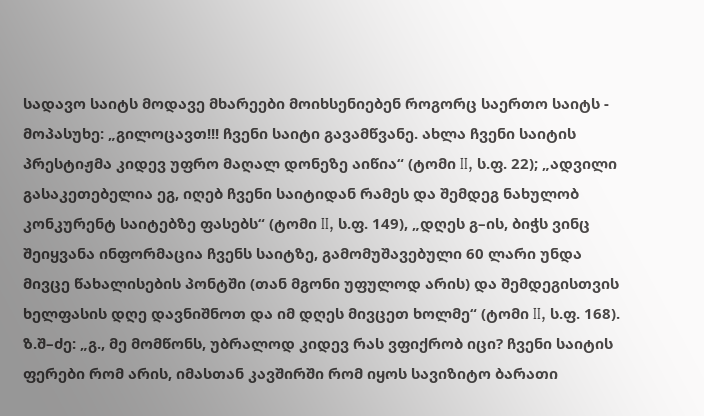სადავო საიტს მოდავე მხარეები მოიხსენიებენ როგორც საერთო საიტს - მოპასუხე: „გილოცავთ!!! ჩვენი საიტი გავამწვანე. ახლა ჩვენი საიტის პრესტიჟმა კიდევ უფრო მაღალ დონეზე აიწია“ (ტომი II, ს.ფ. 22); „ადვილი გასაკეთებელია ეგ, იღებ ჩვენი საიტიდან რამეს და შემდეგ ნახულობ კონკურენტ საიტებზე ფასებს“ (ტომი II, ს.ფ. 149), „დღეს გ–ის, ბიჭს ვინც შეიყვანა ინფორმაცია ჩვენს საიტზე, გამომუშავებული 60 ლარი უნდა მივცე წახალისების პონტში (თან მგონი უფულოდ არის) და შემდეგისთვის ხელფასის დღე დავნიშნოთ და იმ დღეს მივცეთ ხოლმე“ (ტომი II, ს.ფ. 168). ზ.შ–ძე: „გ., მე მომწონს, უბრალოდ კიდევ რას ვფიქრობ იცი? ჩვენი საიტის ფერები რომ არის, იმასთან კავშირში რომ იყოს სავიზიტო ბარათი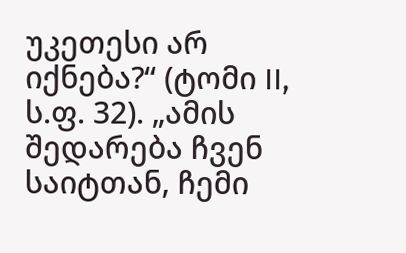უკეთესი არ იქნება?“ (ტომი II, ს.ფ. 32). „ამის შედარება ჩვენ საიტთან, ჩემი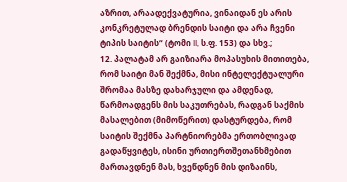აზრით, არაადექვატურია, ვინაიდან ეს არის კონკრეტულად ბრენდის საიტი და არა ჩვენი ტიპის საიტის“ (ტომი II, ს.ფ. 153) და სხვ.;
12. პალატამ არ გაიზიარა მოპასუხის მითითება, რომ საიტი მან შექმნა, მისი ინტელექტუალური შრომაა მასზე დახარჯული და ამდენად, წარმოადგენს მის საკუთრებას, რადგან საქმის მასალებით (მიმოწერით) დასტურდება, რომ საიტის შექმნა პარტნიორებმა ერთობლივად გადაწყვიტეს, ისინი ურთიერთშეთანხმებით მართავდნენ მას, ხვეწდნენ მის დიზაინს,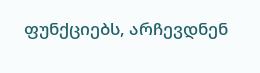ფუნქციებს, არჩევდნენ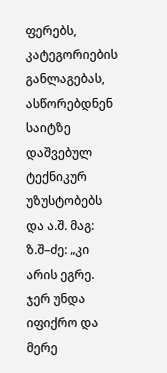ფერებს, კატეგორიების განლაგებას, ასწორებდნენ საიტზე დაშვებულ ტექნიკურ უზუსტობებს და ა.შ. მაგ: ზ.შ–ძე: „კი არის ეგრე. ჯერ უნდა იფიქრო და მერე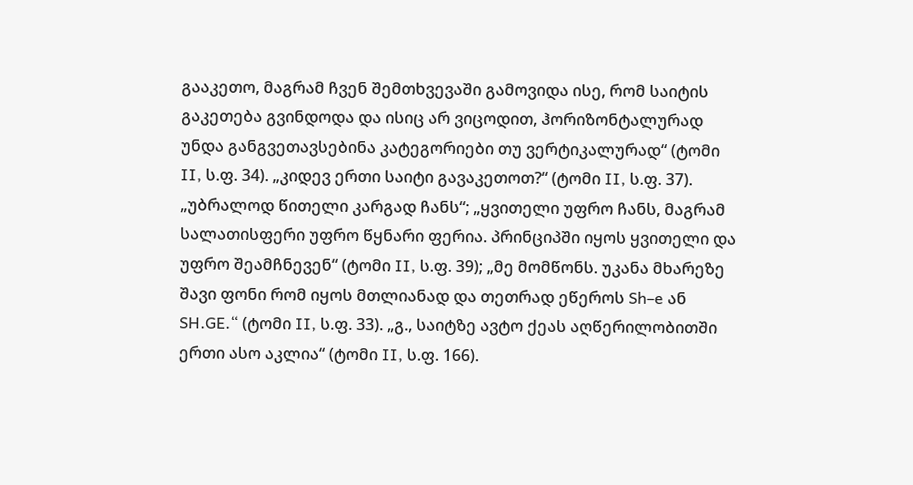გააკეთო, მაგრამ ჩვენ შემთხვევაში გამოვიდა ისე, რომ საიტის გაკეთება გვინდოდა და ისიც არ ვიცოდით, ჰორიზონტალურად უნდა განგვეთავსებინა კატეგორიები თუ ვერტიკალურად“ (ტომი II, ს.ფ. 34). „კიდევ ერთი საიტი გავაკეთოთ?“ (ტომი II, ს.ფ. 37). „უბრალოდ წითელი კარგად ჩანს“; „ყვითელი უფრო ჩანს, მაგრამ სალათისფერი უფრო წყნარი ფერია. პრინციპში იყოს ყვითელი და უფრო შეამჩნევენ“ (ტომი II, ს.ფ. 39); „მე მომწონს. უკანა მხარეზე შავი ფონი რომ იყოს მთლიანად და თეთრად ეწეროს Sh–e ან SH.GE.“ (ტომი II, ს.ფ. 33). „გ., საიტზე ავტო ქეას აღწერილობითში ერთი ასო აკლია“ (ტომი II, ს.ფ. 166).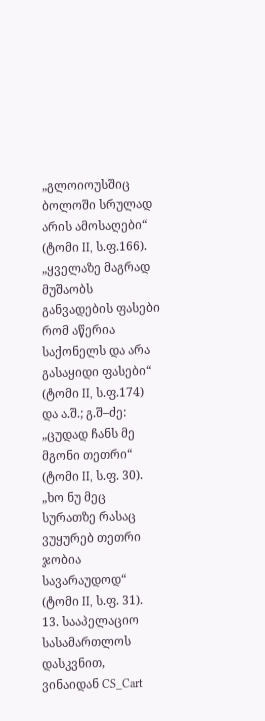„გლოიოუსშიც ბოლოში სრულად არის ამოსაღები“ (ტომი II, ს.ფ.166). „ყველაზე მაგრად მუშაობს განვადების ფასები რომ აწერია საქონელს და არა გასაყიდი ფასები“ (ტომი II, ს.ფ.174) და ა.შ.; გ.შ–ძე: „ცუდად ჩანს მე მგონი თეთრი“ (ტომი II, ს.ფ. 30). „ხო ნუ მეც სურათზე რასაც ვუყურებ თეთრი ჯობია სავარაუდოდ“ (ტომი II, ს.ფ. 31).
13. სააპელაციო სასამართლოს დასკვნით, ვინაიდან CS_Cart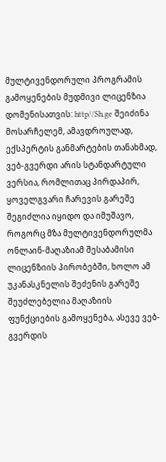მულტივენდორული პროგრამის გამოყენების მუდმივი ლიცენზია დომენისათვის: http//Sh.ge შეიძინა მოსარჩელემ, ამავდროულად, ექსპერტის განმარტების თანახმად, ვებ-გვერდი არის სტანდარტული ვერსია, რომლითაც პირდაპირ, ყოველგვარი ჩარევის გარეშე შეგიძლია იყიდო და იმუშავო, როგორც მზა მულტივენდორულმა ონლაინ-მაღაზიამ შესაბამისი ლიცენზიის პირობებში, ხოლო ამ უკანასკნელის შეძენის გარეშე შეუძლებელია მაღაზიის ფუნქციების გამოყენება, ასევე ვებ-გვერდის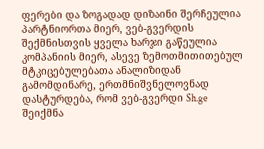ფერები და ზოგადად დიზაინი შერჩეულია პარტნიორთა მიერ, ვებ-გვერდის შექმნისთვის ყველა ხარჯი გაწეულია კომპანიის მიერ, ასევე ზემოთმითითებულ მტკიცებულებათა ანალიზიდან გამომდინარე, ერთმნიშვნელოვნად დასტურდება, რომ ვებ-გვერდი Sh.ge შეიქმნა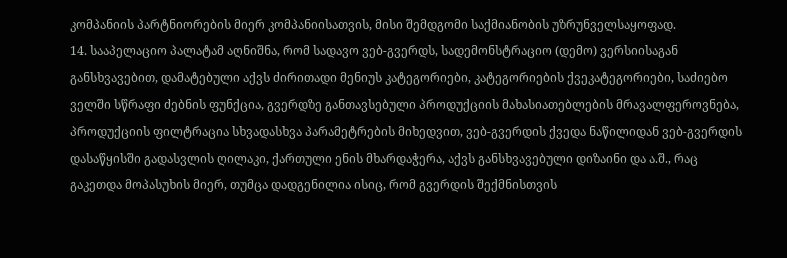კომპანიის პარტნიორების მიერ კომპანიისათვის, მისი შემდგომი საქმიანობის უზრუნველსაყოფად.
14. სააპელაციო პალატამ აღნიშნა, რომ სადავო ვებ-გვერდს, სადემონსტრაციო (დემო) ვერსიისაგან განსხვავებით, დამატებული აქვს ძირითადი მენიუს კატეგორიები, კატეგორიების ქვეკატეგორიები, საძიებო ველში სწრაფი ძებნის ფუნქცია, გვერდზე განთავსებული პროდუქციის მახასიათებლების მრავალფეროვნება, პროდუქციის ფილტრაცია სხვადასხვა პარამეტრების მიხედვით, ვებ-გვერდის ქვედა ნაწილიდან ვებ-გვერდის დასაწყისში გადასვლის ღილაკი, ქართული ენის მხარდაჭერა, აქვს განსხვავებული დიზაინი და ა.შ., რაც გაკეთდა მოპასუხის მიერ, თუმცა დადგენილია ისიც, რომ გვერდის შექმნისთვის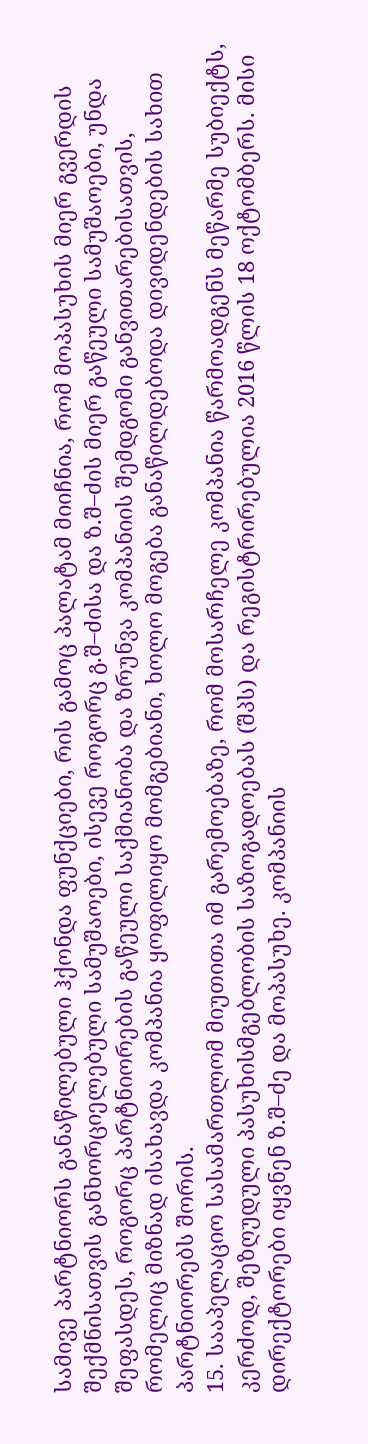სამივე პარტნიორს განაწილებული ჰქონდა ფუნქციები, რის გამოც პალატამ მიიჩნია, რომ მოპასუხის მიერ გვერდის შექმნისათვის განხორციელებული სამუშაოები, ისევე როგორც გ.შ–ძისა და ზ.შ–ძის მიერ გაწეული სამუშაოები, უნდა შეფასდეს, როგორც პარტნიორების გაწეული საქმიანობა და ზრუნვა კომპანიის შემდგომი განვითარებისათვის, რომელიც მიზნად ისახავდა კომპანია ყოფილიყო მომგებიანი, ხოლო მოგება განაწილდებოდა დივიდენდების სახით პარტნიორებს შორის.
15. სააპელაციო სასამართლომ მიუთითა იმ გარემოებაზე, რომ მოსარჩელე კომპანია წარმოადგენს მეწარმე სუბიექტს, კერძოდ, შეზღუდული პასუხისმგებლობის საზოგადოებას (შპს) და რეგისტრირებულია 2016 წლის 18 ოქტომბერს. მისი დირექტორები იყვნენ ზ.შ–ძე და მოპასუხე. კომპანიის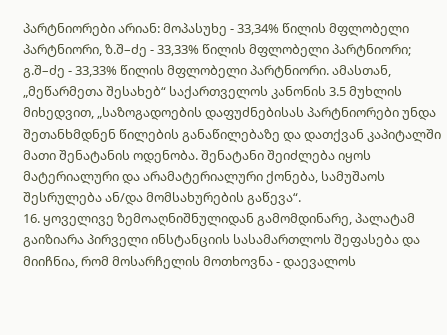პარტნიორები არიან: მოპასუხე - 33,34% წილის მფლობელი პარტნიორი, ზ.შ–ძე - 33,33% წილის მფლობელი პარტნიორი; გ.შ–ძე - 33,33% წილის მფლობელი პარტნიორი. ამასთან, „მეწარმეთა შესახებ“ საქართველოს კანონის 3.5 მუხლის მიხედვით, „საზოგადოების დაფუძნებისას პარტნიორები უნდა შეთანხმდნენ წილების განაწილებაზე და დათქვან კაპიტალში მათი შენატანის ოდენობა. შენატანი შეიძლება იყოს მატერიალური და არამატერიალური ქონება, სამუშაოს შესრულება ან/და მომსახურების გაწევა“.
16. ყოველივე ზემოაღნიშნულიდან გამომდინარე, პალატამ გაიზიარა პირველი ინსტანციის სასამართლოს შეფასება და მიიჩნია, რომ მოსარჩელის მოთხოვნა - დაევალოს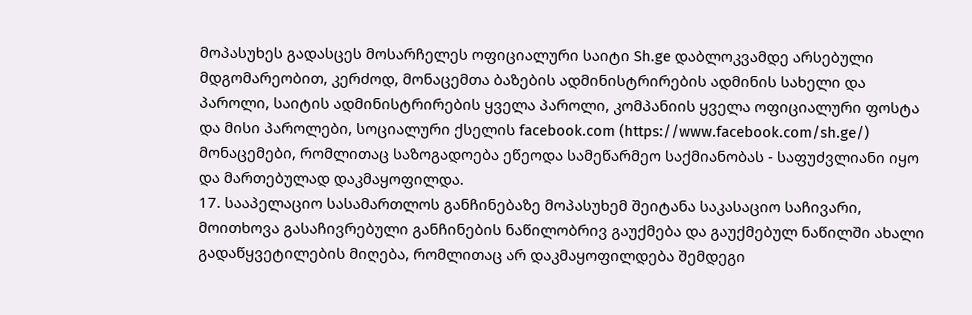მოპასუხეს გადასცეს მოსარჩელეს ოფიციალური საიტი Sh.ge დაბლოკვამდე არსებული მდგომარეობით, კერძოდ, მონაცემთა ბაზების ადმინისტრირების ადმინის სახელი და პაროლი, საიტის ადმინისტრირების ყველა პაროლი, კომპანიის ყველა ოფიციალური ფოსტა და მისი პაროლები, სოციალური ქსელის facebook.com (https://www.facebook.com/sh.ge/) მონაცემები, რომლითაც საზოგადოება ეწეოდა სამეწარმეო საქმიანობას - საფუძვლიანი იყო და მართებულად დაკმაყოფილდა.
17. სააპელაციო სასამართლოს განჩინებაზე მოპასუხემ შეიტანა საკასაციო საჩივარი, მოითხოვა გასაჩივრებული განჩინების ნაწილობრივ გაუქმება და გაუქმებულ ნაწილში ახალი გადაწყვეტილების მიღება, რომლითაც არ დაკმაყოფილდება შემდეგი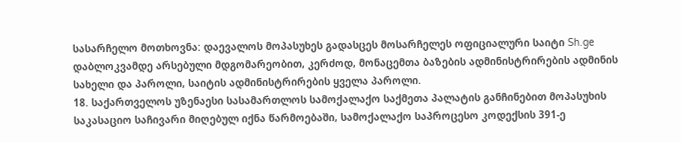სასარჩელო მოთხოვნა: დაევალოს მოპასუხეს გადასცეს მოსარჩელეს ოფიციალური საიტი Sh.ge დაბლოკვამდე არსებული მდგომარეობით, კერძოდ, მონაცემთა ბაზების ადმინისტრირების ადმინის სახელი და პაროლი, საიტის ადმინისტრირების ყველა პაროლი.
18. საქართველოს უზენაესი სასამართლოს სამოქალაქო საქმეთა პალატის განჩინებით მოპასუხის საკასაციო საჩივარი მიღებულ იქნა წარმოებაში, სამოქალაქო საპროცესო კოდექსის 391-ე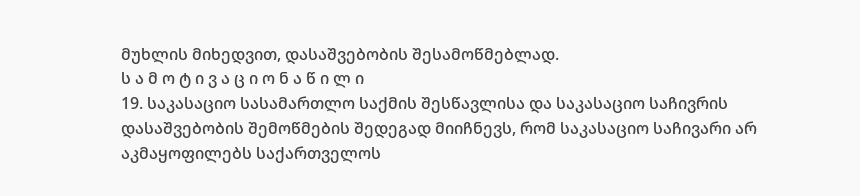მუხლის მიხედვით, დასაშვებობის შესამოწმებლად.
ს ა მ ო ტ ი ვ ა ც ი ო ნ ა წ ი ლ ი
19. საკასაციო სასამართლო საქმის შესწავლისა და საკასაციო საჩივრის დასაშვებობის შემოწმების შედეგად მიიჩნევს, რომ საკასაციო საჩივარი არ აკმაყოფილებს საქართველოს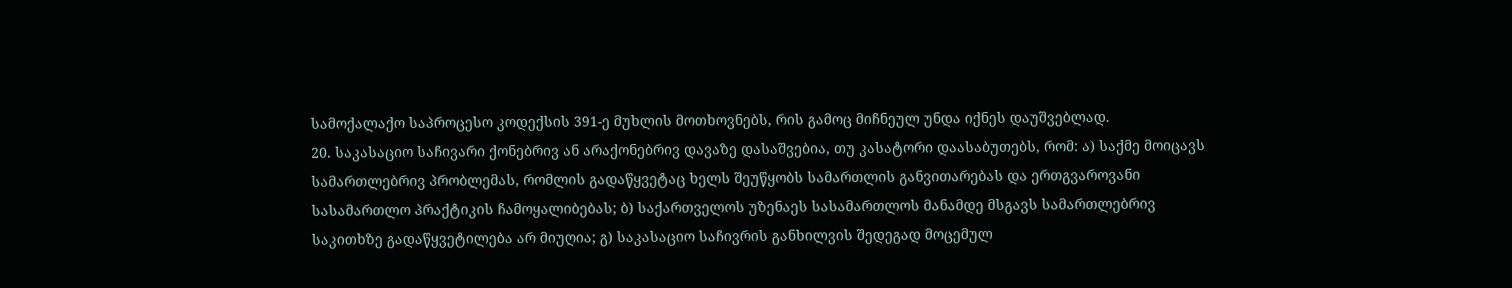სამოქალაქო საპროცესო კოდექსის 391-ე მუხლის მოთხოვნებს, რის გამოც მიჩნეულ უნდა იქნეს დაუშვებლად.
20. საკასაციო საჩივარი ქონებრივ ან არაქონებრივ დავაზე დასაშვებია, თუ კასატორი დაასაბუთებს, რომ: ა) საქმე მოიცავს სამართლებრივ პრობლემას, რომლის გადაწყვეტაც ხელს შეუწყობს სამართლის განვითარებას და ერთგვაროვანი სასამართლო პრაქტიკის ჩამოყალიბებას; ბ) საქართველოს უზენაეს სასამართლოს მანამდე მსგავს სამართლებრივ საკითხზე გადაწყვეტილება არ მიუღია; გ) საკასაციო საჩივრის განხილვის შედეგად მოცემულ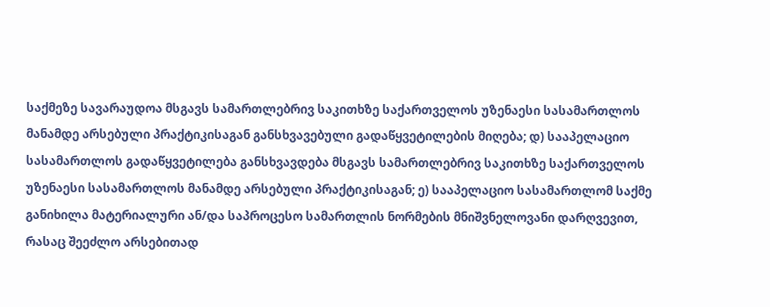საქმეზე სავარაუდოა მსგავს სამართლებრივ საკითხზე საქართველოს უზენაესი სასამართლოს მანამდე არსებული პრაქტიკისაგან განსხვავებული გადაწყვეტილების მიღება; დ) სააპელაციო სასამართლოს გადაწყვეტილება განსხვავდება მსგავს სამართლებრივ საკითხზე საქართველოს უზენაესი სასამართლოს მანამდე არსებული პრაქტიკისაგან; ე) სააპელაციო სასამართლომ საქმე განიხილა მატერიალური ან/და საპროცესო სამართლის ნორმების მნიშვნელოვანი დარღვევით, რასაც შეეძლო არსებითად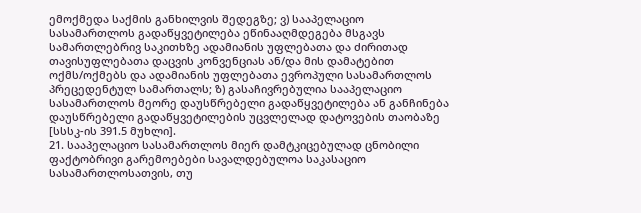ემოქმედა საქმის განხილვის შედეგზე; ვ) სააპელაციო სასამართლოს გადაწყვეტილება ეწინააღმდეგება მსგავს სამართლებრივ საკითხზე ადამიანის უფლებათა და ძირითად თავისუფლებათა დაცვის კონვენციას ან/და მის დამატებით ოქმს/ოქმებს და ადამიანის უფლებათა ევროპული სასამართლოს პრეცედენტულ სამართალს; ზ) გასაჩივრებულია სააპელაციო სასამართლოს მეორე დაუსწრებელი გადაწყვეტილება ან განჩინება დაუსწრებელი გადაწყვეტილების უცვლელად დატოვების თაობაზე [სსსკ-ის 391.5 მუხლი].
21. სააპელაციო სასამართლოს მიერ დამტკიცებულად ცნობილი ფაქტობრივი გარემოებები სავალდებულოა საკასაციო სასამართლოსათვის, თუ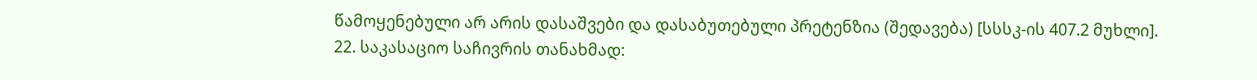წამოყენებული არ არის დასაშვები და დასაბუთებული პრეტენზია (შედავება) [სსსკ-ის 407.2 მუხლი].
22. საკასაციო საჩივრის თანახმად: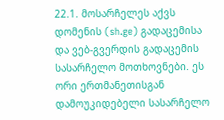22.1. მოსარჩელეს აქვს დომენის (sh.ge) გადაცემისა და ვებ-გვერდის გადაცემის სასარჩელო მოთხოვნები. ეს ორი ერთმანეთისგან დამოუკიდებელი სასარჩელო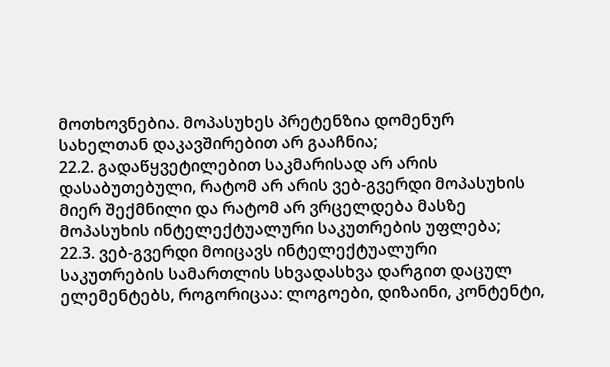მოთხოვნებია. მოპასუხეს პრეტენზია დომენურ სახელთან დაკავშირებით არ გააჩნია;
22.2. გადაწყვეტილებით საკმარისად არ არის დასაბუთებული, რატომ არ არის ვებ-გვერდი მოპასუხის მიერ შექმნილი და რატომ არ ვრცელდება მასზე მოპასუხის ინტელექტუალური საკუთრების უფლება;
22.3. ვებ-გვერდი მოიცავს ინტელექტუალური საკუთრების სამართლის სხვადასხვა დარგით დაცულ ელემენტებს, როგორიცაა: ლოგოები, დიზაინი, კონტენტი,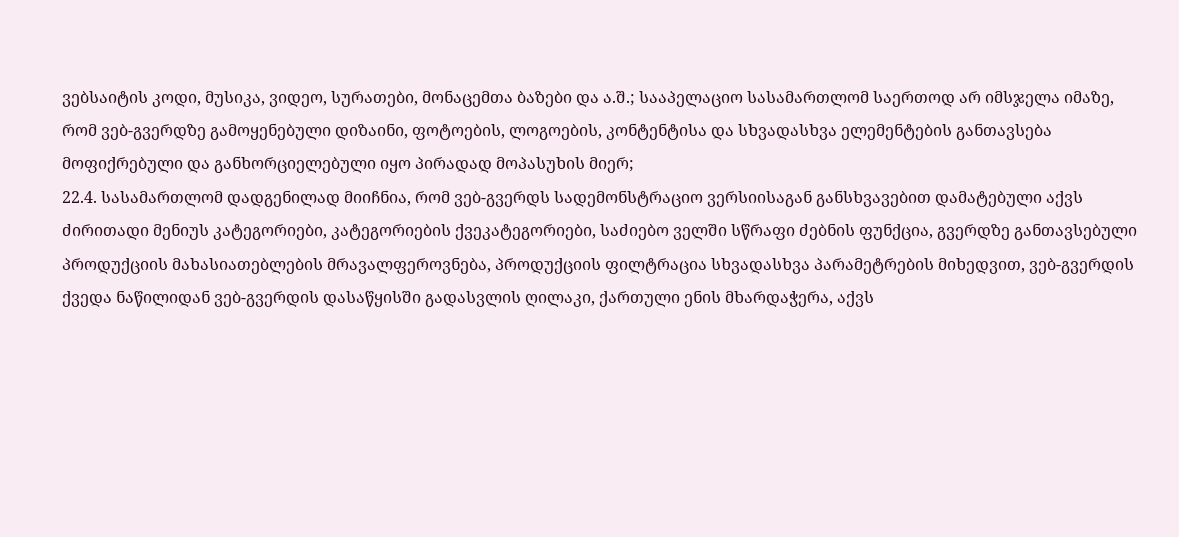ვებსაიტის კოდი, მუსიკა, ვიდეო, სურათები, მონაცემთა ბაზები და ა.შ.; სააპელაციო სასამართლომ საერთოდ არ იმსჯელა იმაზე, რომ ვებ-გვერდზე გამოყენებული დიზაინი, ფოტოების, ლოგოების, კონტენტისა და სხვადასხვა ელემენტების განთავსება მოფიქრებული და განხორციელებული იყო პირადად მოპასუხის მიერ;
22.4. სასამართლომ დადგენილად მიიჩნია, რომ ვებ-გვერდს სადემონსტრაციო ვერსიისაგან განსხვავებით დამატებული აქვს ძირითადი მენიუს კატეგორიები, კატეგორიების ქვეკატეგორიები, საძიებო ველში სწრაფი ძებნის ფუნქცია, გვერდზე განთავსებული პროდუქციის მახასიათებლების მრავალფეროვნება, პროდუქციის ფილტრაცია სხვადასხვა პარამეტრების მიხედვით, ვებ-გვერდის ქვედა ნაწილიდან ვებ-გვერდის დასაწყისში გადასვლის ღილაკი, ქართული ენის მხარდაჭერა, აქვს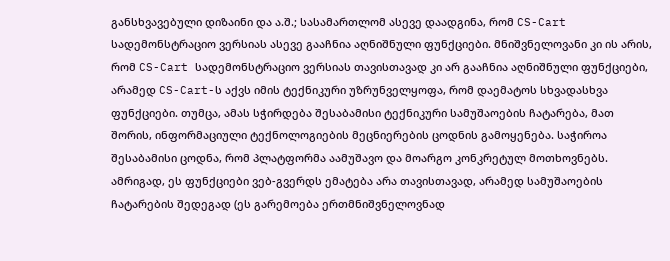განსხვავებული დიზაინი და ა.შ.; სასამართლომ ასევე დაადგინა, რომ CS-Cart სადემონსტრაციო ვერსიას ასევე გააჩნია აღნიშნული ფუნქციები. მნიშვნელოვანი კი ის არის, რომ CS-Cart სადემონსტრაციო ვერსიას თავისთავად კი არ გააჩნია აღნიშნული ფუნქციები, არამედ CS-Cart-ს აქვს იმის ტექნიკური უზრუნველყოფა, რომ დაემატოს სხვადასხვა ფუნქციები. თუმცა, ამას სჭირდება შესაბამისი ტექნიკური სამუშაოების ჩატარება, მათ შორის, ინფორმაციული ტექნოლოგიების მეცნიერების ცოდნის გამოყენება. საჭიროა შესაბამისი ცოდნა, რომ პლატფორმა აამუშავო და მოარგო კონკრეტულ მოთხოვნებს. ამრიგად, ეს ფუნქციები ვებ-გვერდს ემატება არა თავისთავად, არამედ სამუშაოების ჩატარების შედეგად (ეს გარემოება ერთმნიშვნელოვნად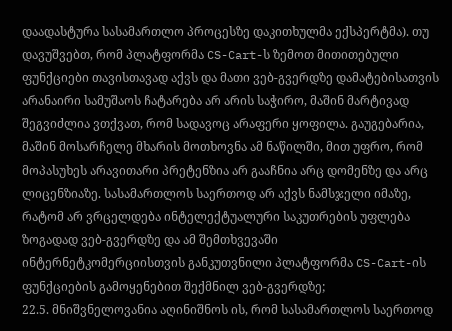დაადასტურა სასამართლო პროცესზე დაკითხულმა ექსპერტმა). თუ დავუშვებთ, რომ პლატფორმა CS-Cart-ს ზემოთ მითითებული ფუნქციები თავისთავად აქვს და მათი ვებ-გვერდზე დამატებისათვის არანაირი სამუშაოს ჩატარება არ არის საჭირო, მაშინ მარტივად შეგვიძლია ვთქვათ, რომ სადავოც არაფერი ყოფილა. გაუგებარია, მაშინ მოსარჩელე მხარის მოთხოვნა ამ ნაწილში, მით უფრო, რომ მოპასუხეს არავითარი პრეტენზია არ გააჩნია არც დომენზე და არც ლიცენზიაზე. სასამართლოს საერთოდ არ აქვს ნამსჯელი იმაზე, რატომ არ ვრცელდება ინტელექტუალური საკუთრების უფლება ზოგადად ვებ-გვერდზე და ამ შემთხვევაში ინტერნეტკომერციისთვის განკუთვნილი პლატფორმა CS-Cart-ის ფუნქციების გამოყენებით შექმნილ ვებ-გვერდზე;
22.5. მნიშვნელოვანია აღინიშნოს ის, რომ სასამართლოს საერთოდ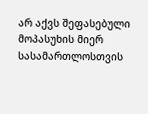არ აქვს შეფასებული მოპასუხის მიერ სასამართლოსთვის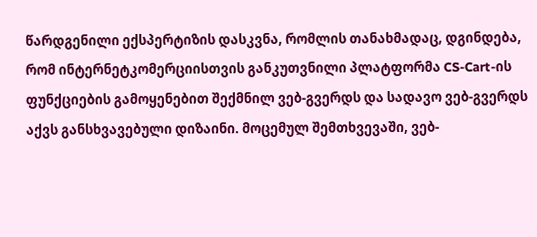წარდგენილი ექსპერტიზის დასკვნა, რომლის თანახმადაც, დგინდება, რომ ინტერნეტკომერციისთვის განკუთვნილი პლატფორმა CS-Cart-ის ფუნქციების გამოყენებით შექმნილ ვებ-გვერდს და სადავო ვებ-გვერდს აქვს განსხვავებული დიზაინი. მოცემულ შემთხვევაში, ვებ-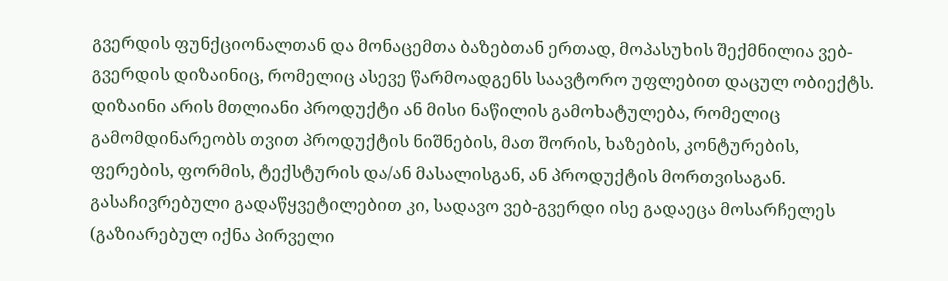გვერდის ფუნქციონალთან და მონაცემთა ბაზებთან ერთად, მოპასუხის შექმნილია ვებ-გვერდის დიზაინიც, რომელიც ასევე წარმოადგენს საავტორო უფლებით დაცულ ობიექტს. დიზაინი არის მთლიანი პროდუქტი ან მისი ნაწილის გამოხატულება, რომელიც გამომდინარეობს თვით პროდუქტის ნიშნების, მათ შორის, ხაზების, კონტურების, ფერების, ფორმის, ტექსტურის და/ან მასალისგან, ან პროდუქტის მორთვისაგან. გასაჩივრებული გადაწყვეტილებით კი, სადავო ვებ-გვერდი ისე გადაეცა მოსარჩელეს (გაზიარებულ იქნა პირველი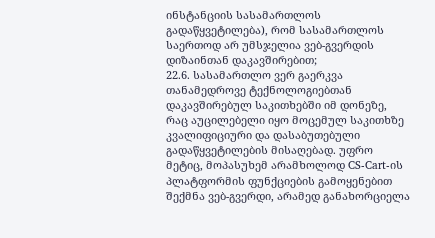ინსტანციის სასამართლოს გადაწყვეტილება), რომ სასამართლოს საერთოდ არ უმსჯელია ვებ-გვერდის დიზაინთან დაკავშირებით;
22.6. სასამართლო ვერ გაერკვა თანამედროვე ტექნოლოგიებთან დაკავშირებულ საკითხებში იმ დონეზე, რაც აუცილებელი იყო მოცემულ საკითხზე კვალიფიციური და დასაბუთებული გადაწყვეტილების მისაღებად. უფრო მეტიც, მოპასუხემ არამხოლოდ CS-Cart-ის პლატფორმის ფუნქციების გამოყენებით შექმნა ვებ-გვერდი, არამედ განახორციელა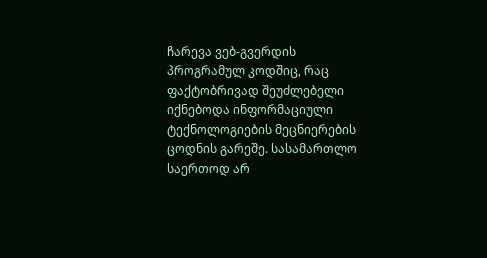ჩარევა ვებ-გვერდის პროგრამულ კოდშიც, რაც ფაქტობრივად შეუძლებელი იქნებოდა ინფორმაციული ტექნოლოგიების მეცნიერების ცოდნის გარეშე. სასამართლო საერთოდ არ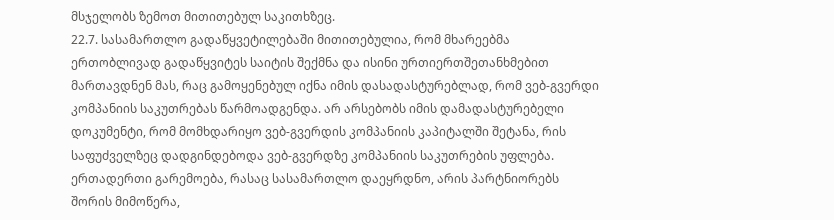მსჯელობს ზემოთ მითითებულ საკითხზეც.
22.7. სასამართლო გადაწყვეტილებაში მითითებულია, რომ მხარეებმა ერთობლივად გადაწყვიტეს საიტის შექმნა და ისინი ურთიერთშეთანხმებით მართავდნენ მას, რაც გამოყენებულ იქნა იმის დასადასტურებლად, რომ ვებ-გვერდი კომპანიის საკუთრებას წარმოადგენდა. არ არსებობს იმის დამადასტურებელი დოკუმენტი, რომ მომხდარიყო ვებ-გვერდის კომპანიის კაპიტალში შეტანა, რის საფუძველზეც დადგინდებოდა ვებ-გვერდზე კომპანიის საკუთრების უფლება. ერთადერთი გარემოება, რასაც სასამართლო დაეყრდნო, არის პარტნიორებს შორის მიმოწერა,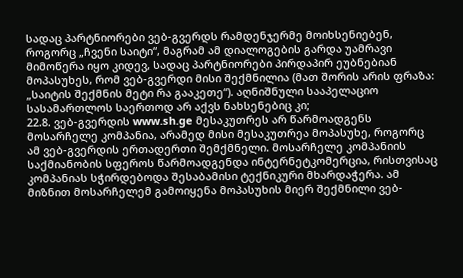სადაც პარტნიორები ვებ-გვერდს რამდენჯერმე მოიხსენიებენ, როგორც „ჩვენი საიტი“, მაგრამ ამ დიალოგების გარდა უამრავი მიმოწერა იყო კიდევ, სადაც პარტნიორები პირდაპირ ეუბნებიან მოპასუხეს, რომ ვებ-გვერდი მისი შექმნილია (მათ შორის არის ფრაზა: „საიტის შექმნის მეტი რა გააკეთე“). აღნიშნული სააპელაციო სასამართლოს საერთოდ არ აქვს ნახსენებიც კი;
22.8. ვებ-გვერდის www.sh.ge მესაკუთრეს არ წარმოადგენს მოსარჩელე კომპანია, არამედ მისი მესაკუთრეა მოპასუხე, როგორც ამ ვებ-გვერდის ერთადერთი შემქმნელი. მოსარჩელე კომპანიის საქმიანობის სფეროს წარმოადგენდა ინტერნეტკომერცია, რისთვისაც კომპანიას სჭირდებოდა შესაბამისი ტექნიკური მხარდაჭერა. ამ მიზნით მოსარჩელემ გამოიყენა მოპასუხის მიერ შექმნილი ვებ-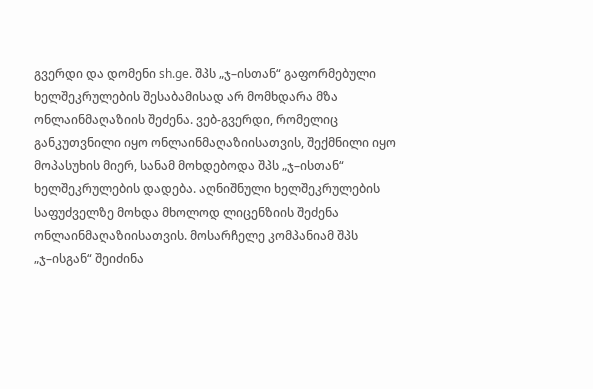გვერდი და დომენი sh.ge. შპს „ჯ–ისთან“ გაფორმებული ხელშეკრულების შესაბამისად არ მომხდარა მზა ონლაინმაღაზიის შეძენა. ვებ-გვერდი, რომელიც განკუთვნილი იყო ონლაინმაღაზიისათვის, შექმნილი იყო მოპასუხის მიერ, სანამ მოხდებოდა შპს „ჯ–ისთან“ ხელშეკრულების დადება. აღნიშნული ხელშეკრულების საფუძველზე მოხდა მხოლოდ ლიცენზიის შეძენა ონლაინმაღაზიისათვის. მოსარჩელე კომპანიამ შპს „ჯ–ისგან“ შეიძინა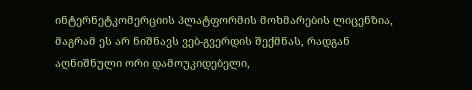ინტერნეტკომერციის პლატფორმის მოხმარების ლიცენზია, მაგრამ ეს არ ნიშნავს ვებ-გვერდის შექმნას, რადგან აღნიშნული ორი დამოუკიდებელი,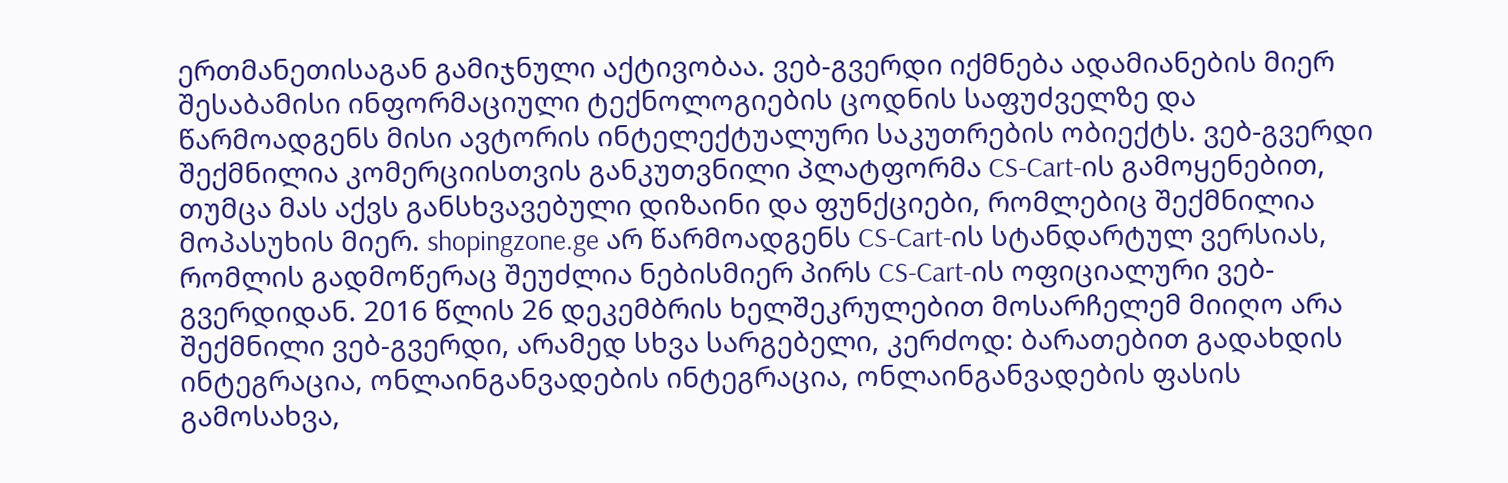ერთმანეთისაგან გამიჯნული აქტივობაა. ვებ-გვერდი იქმნება ადამიანების მიერ შესაბამისი ინფორმაციული ტექნოლოგიების ცოდნის საფუძველზე და წარმოადგენს მისი ავტორის ინტელექტუალური საკუთრების ობიექტს. ვებ-გვერდი შექმნილია კომერციისთვის განკუთვნილი პლატფორმა CS-Cart-ის გამოყენებით, თუმცა მას აქვს განსხვავებული დიზაინი და ფუნქციები, რომლებიც შექმნილია მოპასუხის მიერ. shopingzone.ge არ წარმოადგენს CS-Cart-ის სტანდარტულ ვერსიას, რომლის გადმოწერაც შეუძლია ნებისმიერ პირს CS-Cart-ის ოფიციალური ვებ-გვერდიდან. 2016 წლის 26 დეკემბრის ხელშეკრულებით მოსარჩელემ მიიღო არა შექმნილი ვებ-გვერდი, არამედ სხვა სარგებელი, კერძოდ: ბარათებით გადახდის ინტეგრაცია, ონლაინგანვადების ინტეგრაცია, ონლაინგანვადების ფასის გამოსახვა,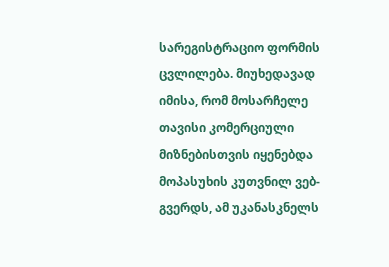სარეგისტრაციო ფორმის ცვლილება. მიუხედავად იმისა, რომ მოსარჩელე თავისი კომერციული მიზნებისთვის იყენებდა მოპასუხის კუთვნილ ვებ-გვერდს, ამ უკანასკნელს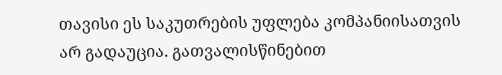თავისი ეს საკუთრების უფლება კომპანიისათვის არ გადაუცია. გათვალისწინებით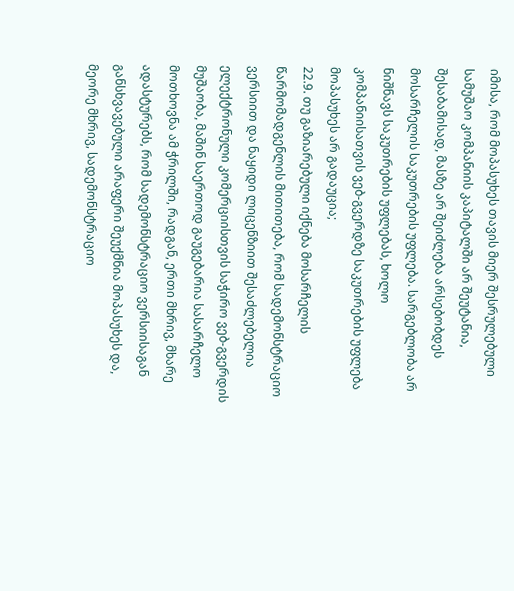იმისა, რომ მოპასუხეს თავის მიერ შესრულებული სამუშაო კომპანიის კაპიტალში არ შეუტანია, შესაბამისად, მასზე არ შეიძლება არსებობდეს მოსარჩელის საკუთრების უფლება. სარგებლობა არ ნიშნავს საკუთრების უფლებას, ხოლო კომპანიისათვის ვებ-გვერდზე საკუთრების უფლება მოპასუხეს არ გადაუცია;
22.9. თუ გაზიარებული იქნება მოსარჩელის წარმომადგენლის მითითება, რომ სადემონსტრაციო ვერსიით და ნაყიდი ლიცენზიით შესაძლებელია ელექტრონული კომერციისთვის საჭირო ვებ-გვერდის მუშაობა, მაშინ საერთოდ გაუგებარია სასარჩელო მოთხოვნა ამ ჭრილში, რადგან, ერთი მხრივ, მხარე ადასტურებს, რომ სადემონსტრაციო ვერსიისაგან განსხვავებული არაფერი შეუქმნია მოპასუხეს და, მეორე მხრივ, სადემონსტრაციო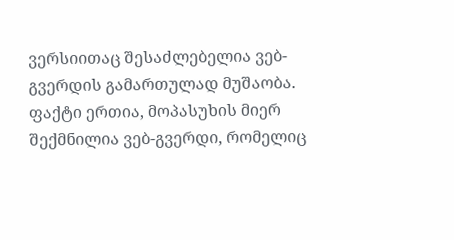ვერსიითაც შესაძლებელია ვებ-გვერდის გამართულად მუშაობა. ფაქტი ერთია, მოპასუხის მიერ შექმნილია ვებ-გვერდი, რომელიც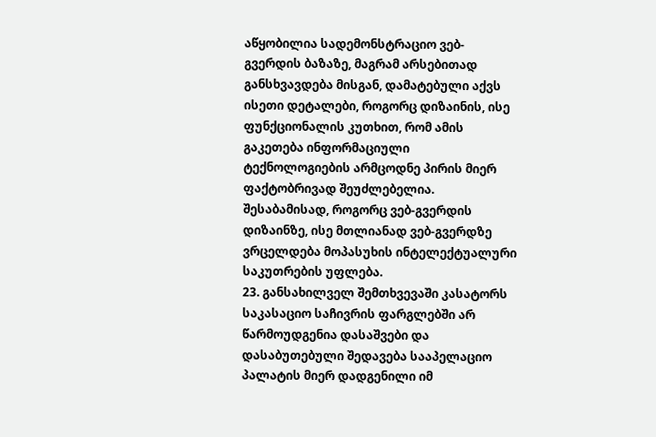აწყობილია სადემონსტრაციო ვებ-გვერდის ბაზაზე, მაგრამ არსებითად განსხვავდება მისგან, დამატებული აქვს ისეთი დეტალები, როგორც დიზაინის, ისე ფუნქციონალის კუთხით, რომ ამის გაკეთება ინფორმაციული ტექნოლოგიების არმცოდნე პირის მიერ ფაქტობრივად შეუძლებელია. შესაბამისად, როგორც ვებ-გვერდის დიზაინზე, ისე მთლიანად ვებ-გვერდზე ვრცელდება მოპასუხის ინტელექტუალური საკუთრების უფლება.
23. განსახილველ შემთხვევაში კასატორს საკასაციო საჩივრის ფარგლებში არ წარმოუდგენია დასაშვები და დასაბუთებული შედავება სააპელაციო პალატის მიერ დადგენილი იმ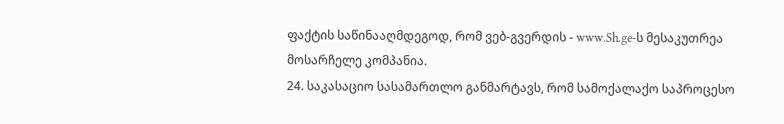ფაქტის საწინააღმდეგოდ, რომ ვებ-გვერდის - www.Sh.ge-ს მესაკუთრეა მოსარჩელე კომპანია.
24. საკასაციო სასამართლო განმარტავს, რომ სამოქალაქო საპროცესო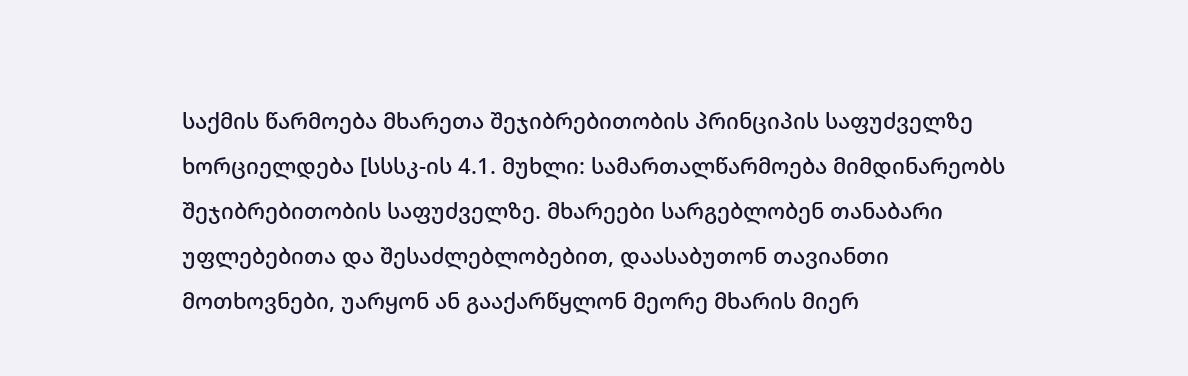საქმის წარმოება მხარეთა შეჯიბრებითობის პრინციპის საფუძველზე ხორციელდება [სსსკ-ის 4.1. მუხლი: სამართალწარმოება მიმდინარეობს შეჯიბრებითობის საფუძველზე. მხარეები სარგებლობენ თანაბარი უფლებებითა და შესაძლებლობებით, დაასაბუთონ თავიანთი მოთხოვნები, უარყონ ან გააქარწყლონ მეორე მხარის მიერ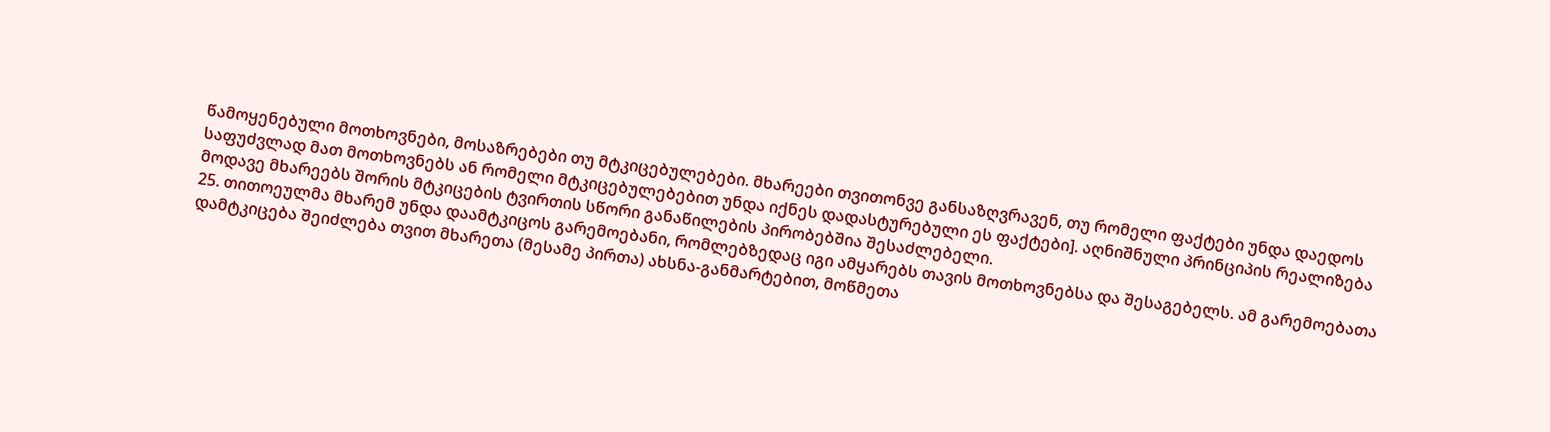წამოყენებული მოთხოვნები, მოსაზრებები თუ მტკიცებულებები. მხარეები თვითონვე განსაზღვრავენ, თუ რომელი ფაქტები უნდა დაედოს საფუძვლად მათ მოთხოვნებს ან რომელი მტკიცებულებებით უნდა იქნეს დადასტურებული ეს ფაქტები]. აღნიშნული პრინციპის რეალიზება მოდავე მხარეებს შორის მტკიცების ტვირთის სწორი განაწილების პირობებშია შესაძლებელი.
25. თითოეულმა მხარემ უნდა დაამტკიცოს გარემოებანი, რომლებზედაც იგი ამყარებს თავის მოთხოვნებსა და შესაგებელს. ამ გარემოებათა დამტკიცება შეიძლება თვით მხარეთა (მესამე პირთა) ახსნა-განმარტებით, მოწმეთა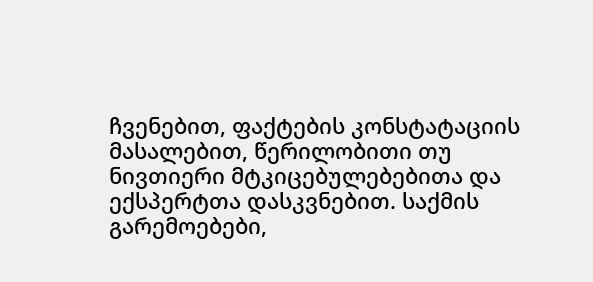ჩვენებით, ფაქტების კონსტატაციის მასალებით, წერილობითი თუ ნივთიერი მტკიცებულებებითა და ექსპერტთა დასკვნებით. საქმის გარემოებები,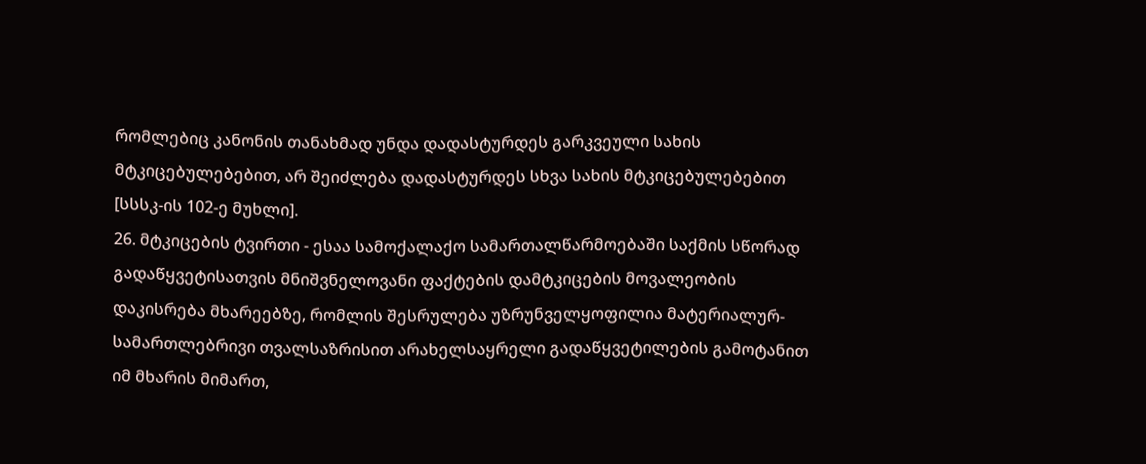რომლებიც კანონის თანახმად უნდა დადასტურდეს გარკვეული სახის მტკიცებულებებით, არ შეიძლება დადასტურდეს სხვა სახის მტკიცებულებებით [სსსკ-ის 102-ე მუხლი].
26. მტკიცების ტვირთი - ესაა სამოქალაქო სამართალწარმოებაში საქმის სწორად გადაწყვეტისათვის მნიშვნელოვანი ფაქტების დამტკიცების მოვალეობის დაკისრება მხარეებზე, რომლის შესრულება უზრუნველყოფილია მატერიალურ-სამართლებრივი თვალსაზრისით არახელსაყრელი გადაწყვეტილების გამოტანით იმ მხარის მიმართ,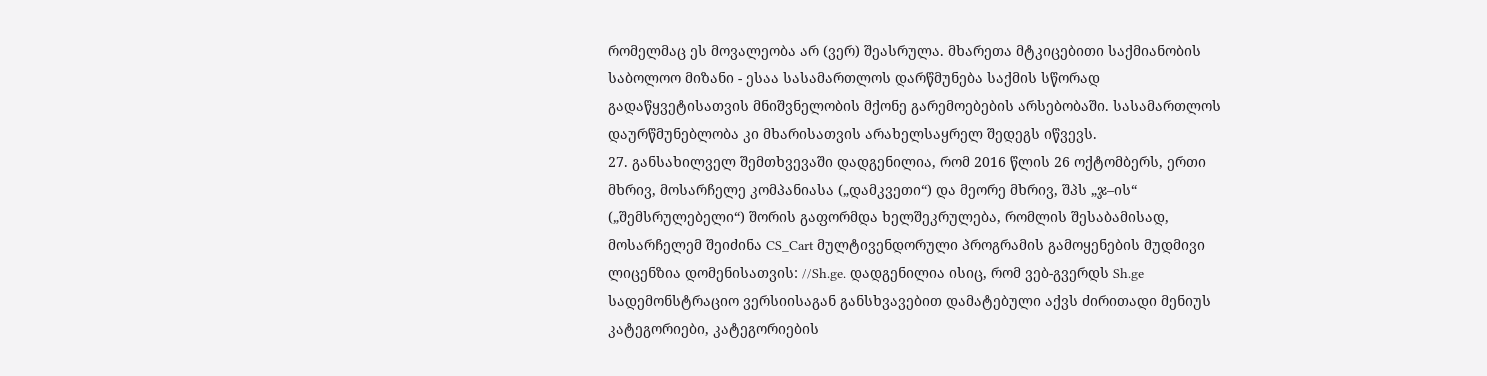რომელმაც ეს მოვალეობა არ (ვერ) შეასრულა. მხარეთა მტკიცებითი საქმიანობის საბოლოო მიზანი - ესაა სასამართლოს დარწმუნება საქმის სწორად გადაწყვეტისათვის მნიშვნელობის მქონე გარემოებების არსებობაში. სასამართლოს დაურწმუნებლობა კი მხარისათვის არახელსაყრელ შედეგს იწვევს.
27. განსახილველ შემთხვევაში დადგენილია, რომ 2016 წლის 26 ოქტომბერს, ერთი მხრივ, მოსარჩელე კომპანიასა („დამკვეთი“) და მეორე მხრივ, შპს „ჯ–ის“ („შემსრულებელი“) შორის გაფორმდა ხელშეკრულება, რომლის შესაბამისად, მოსარჩელემ შეიძინა CS_Cart მულტივენდორული პროგრამის გამოყენების მუდმივი ლიცენზია დომენისათვის: //Sh.ge. დადგენილია ისიც, რომ ვებ-გვერდს Sh.ge სადემონსტრაციო ვერსიისაგან განსხვავებით დამატებული აქვს ძირითადი მენიუს კატეგორიები, კატეგორიების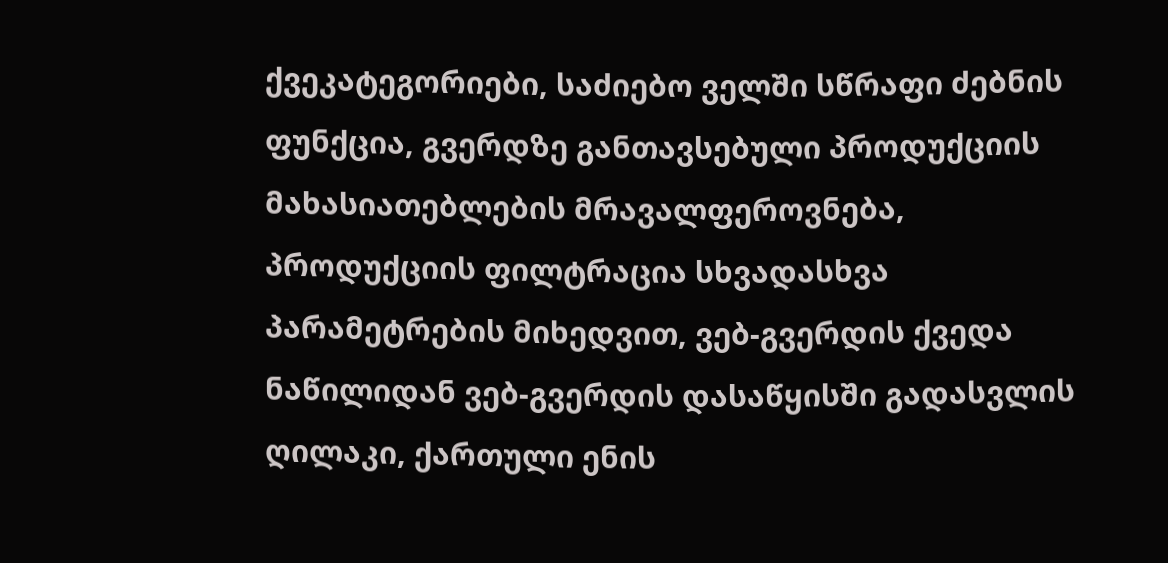ქვეკატეგორიები, საძიებო ველში სწრაფი ძებნის ფუნქცია, გვერდზე განთავსებული პროდუქციის მახასიათებლების მრავალფეროვნება, პროდუქციის ფილტრაცია სხვადასხვა პარამეტრების მიხედვით, ვებ-გვერდის ქვედა ნაწილიდან ვებ-გვერდის დასაწყისში გადასვლის ღილაკი, ქართული ენის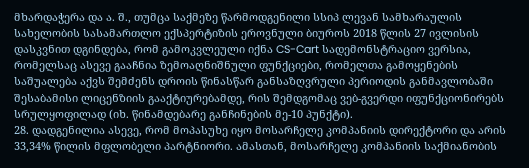მხარდაჭერა და ა. შ., თუმცა საქმეზე წარმოდგენილი სსიპ ლევან სამხარაულის სახელობის სასამართლო ექსპერტიზის ეროვნული ბიუროს 2018 წლის 27 ივლისის დასკვნით დგინდება, რომ გამოკვლეული იქნა CS-Cart სადემონსტრაციო ვერსია, რომელსაც ასევე გააჩნია ზემოაღნიშნული ფუნქციები, რომელთა გამოყენების საშუალება აქვს შემძენს დროის წინასწარ განსაზღვრული პერიოდის განმავლობაში შესაბამისი ლიცენზიის გააქტიურებამდე, რის შემდგომაც ვებ-გვერდი იფუნქციონირებს სრულყოფილად (იხ. წინამდებარე განჩინების მე-10 პუნქტი).
28. დადგენილია ასევე, რომ მოპასუხე იყო მოსარჩელე კომპანიის დირექტორი და არის 33,34% წილის მფლობელი პარტნიორი. ამასთან, მოსარჩელე კომპანიის საქმიანობის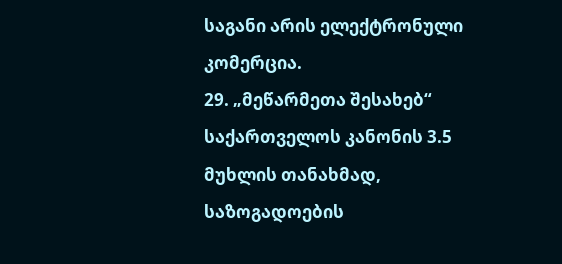საგანი არის ელექტრონული კომერცია.
29. „მეწარმეთა შესახებ“ საქართველოს კანონის 3.5 მუხლის თანახმად, საზოგადოების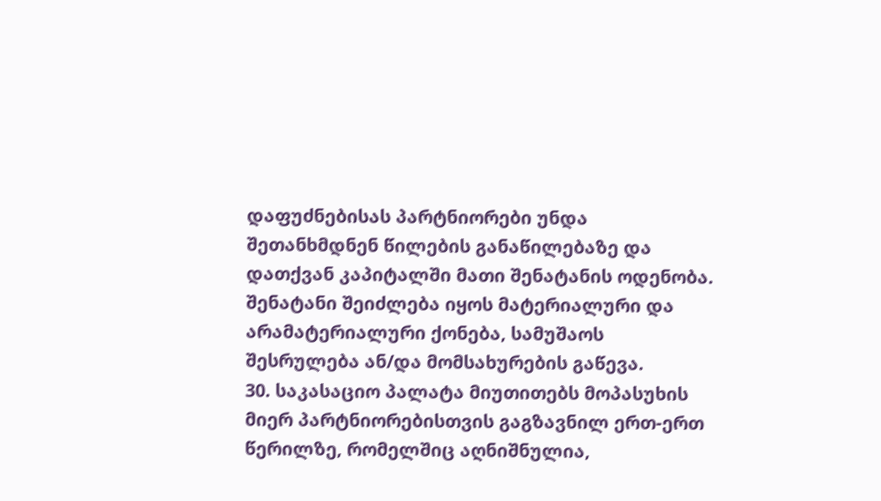დაფუძნებისას პარტნიორები უნდა შეთანხმდნენ წილების განაწილებაზე და დათქვან კაპიტალში მათი შენატანის ოდენობა. შენატანი შეიძლება იყოს მატერიალური და არამატერიალური ქონება, სამუშაოს შესრულება ან/და მომსახურების გაწევა.
30. საკასაციო პალატა მიუთითებს მოპასუხის მიერ პარტნიორებისთვის გაგზავნილ ერთ-ერთ წერილზე, რომელშიც აღნიშნულია,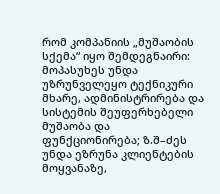რომ კომპანიის „მუშაობის სქემა“ იყო შემდეგნაირი: მოპასუხეს უნდა უზრუნველეყო ტექნიკური მხარე, ადმინისტრირება და სისტემის შეუფერხებელი მუშაობა და ფუნქციონირება; ზ.შ–ძეს უნდა ეზრუნა კლიენტების მოყვანაზე,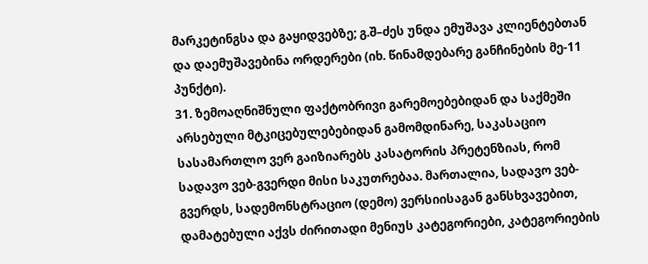მარკეტინგსა და გაყიდვებზე; გ.შ–ძეს უნდა ემუშავა კლიენტებთან და დაემუშავებინა ორდერები (იხ. წინამდებარე განჩინების მე-11 პუნქტი).
31. ზემოაღნიშნული ფაქტობრივი გარემოებებიდან და საქმეში არსებული მტკიცებულებებიდან გამომდინარე, საკასაციო სასამართლო ვერ გაიზიარებს კასატორის პრეტენზიას, რომ სადავო ვებ-გვერდი მისი საკუთრებაა. მართალია, სადავო ვებ-გვერდს, სადემონსტრაციო (დემო) ვერსიისაგან განსხვავებით, დამატებული აქვს ძირითადი მენიუს კატეგორიები, კატეგორიების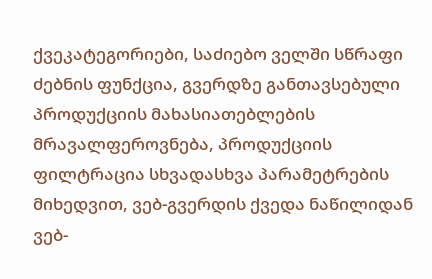ქვეკატეგორიები, საძიებო ველში სწრაფი ძებნის ფუნქცია, გვერდზე განთავსებული პროდუქციის მახასიათებლების მრავალფეროვნება, პროდუქციის ფილტრაცია სხვადასხვა პარამეტრების მიხედვით, ვებ-გვერდის ქვედა ნაწილიდან ვებ-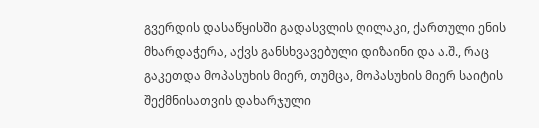გვერდის დასაწყისში გადასვლის ღილაკი, ქართული ენის მხარდაჭერა, აქვს განსხვავებული დიზაინი და ა.შ., რაც გაკეთდა მოპასუხის მიერ, თუმცა, მოპასუხის მიერ საიტის შექმნისათვის დახარჯული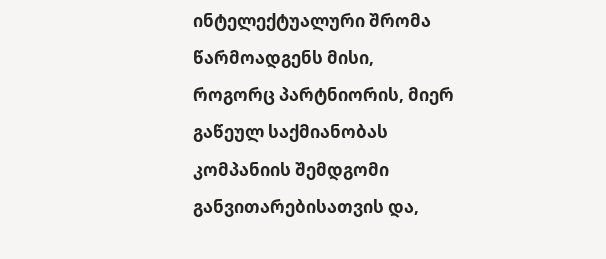ინტელექტუალური შრომა წარმოადგენს მისი, როგორც პარტნიორის, მიერ გაწეულ საქმიანობას კომპანიის შემდგომი განვითარებისათვის და,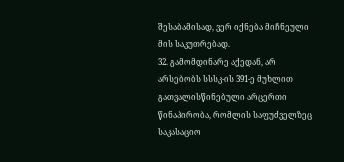შესაბამისად, ვერ იქნება მიჩნეული მის საკუთრებად.
32. გამომდინარე აქედან, არ არსებობს სსსკ-ის 391-ე მუხლით გათვალისწინებული არცერთი წინაპირობა, რომლის საფუძველზეც საკასაციო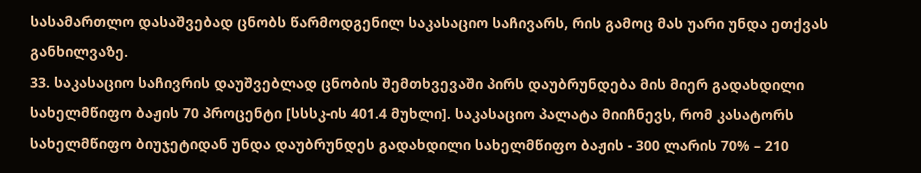სასამართლო დასაშვებად ცნობს წარმოდგენილ საკასაციო საჩივარს, რის გამოც მას უარი უნდა ეთქვას განხილვაზე.
33. საკასაციო საჩივრის დაუშვებლად ცნობის შემთხვევაში პირს დაუბრუნდება მის მიერ გადახდილი სახელმწიფო ბაჟის 70 პროცენტი [სსსკ-ის 401.4 მუხლი]. საკასაციო პალატა მიიჩნევს, რომ კასატორს სახელმწიფო ბიუჯეტიდან უნდა დაუბრუნდეს გადახდილი სახელმწიფო ბაჟის - 300 ლარის 70% – 210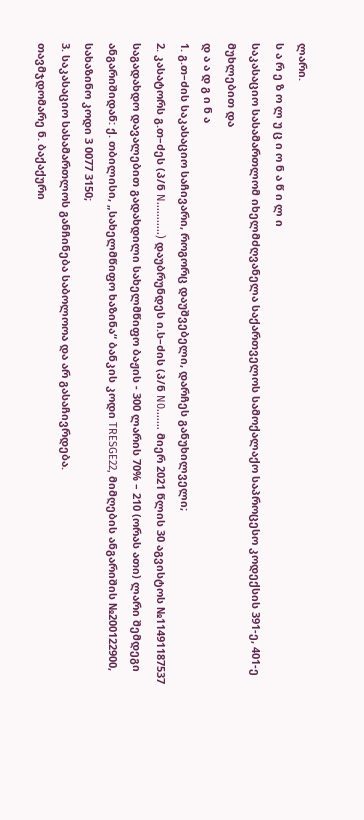ლარი.
ს ა რ ე ზ ო ლ უ ც ი ო ნ ა წ ი ლ ი
საკასაციო სასამართლომ იხელმძღვანელა საქართველოს სამოქალაქო საპროცესო კოდექსის 391-ე, 401-ე მუხლებით და
დ ა ა დ გ ი ნ ა
1. გ.თ–ძის საკასაციო საჩივარი, როგორც დაუშვებელი, დარჩეს განუხილველი;
2. კასატორს გ.თ–ძეს (პ/ნ N...........) დაუბრუნდეს ი.ს–ძის (პ/ნ N0....... მიერ 2021 წლის 30 აგვისტოს №11491187537 საგადახდო დავალებით გადახდილი სახელმწიფო ბაჟის - 300 ლარის 70% – 210 (ორას ათი) ლარი შემდეგი ანგარიშიდან: ქ. თბილისი, „სახელმწიფო ხაზინა“ ბანკის კოდი TRESGE22, მიმღების ანგარიშის №200122900, სახაზინო კოდი 3 0077 3150;
3. საკასაციო სასამართლოს განჩინება საბოლოოა და არ გასაჩივრდება.
თავმჯდომარე ნ. ბაქაქური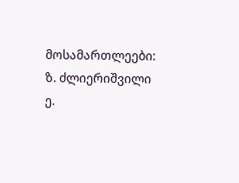მოსამართლეები: ზ. ძლიერიშვილი
ე.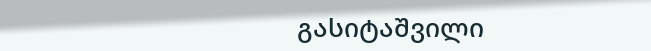გასიტაშვილი